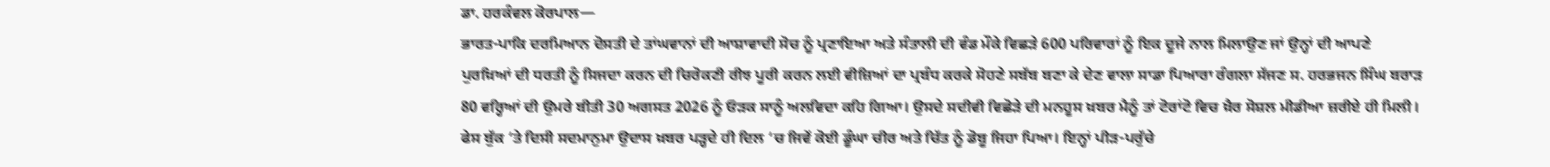ਡਾ. ਹਰਕੰਵਲ ਕੋਰਪਾਲ—
ਭਾਰਤ-ਪਾਕਿ ਦਰਮਿਆਨ ਦੋਸਤੀ ਦੇ ਤਾਂਘਵਾਨਾਂ ਦੀ ਆਸ਼ਾਵਾਦੀ ਸੋਚ ਨੂੰ ਪ੍ਰਣਾਇਆ ਅਤੇ ਸੰਤਾਲੀ ਦੀ ਵੰਡ ਮੌਕੇ ਵਿਛੜੇ 600 ਪਰਿਵਾਰਾਂ ਨੂੰ ਇਕ ਦੂਜੇ ਨਾਲ ਮਿਲਾਉਣ ਜਾਂ ਉਨ੍ਹਾਂ ਦੀ ਆਪਣੇ ਪੁਰਖ਼ਿਆਂ ਦੀ ਧਰਤੀ ਨੂੰ ਸਿਜਦਾ ਕਰਨ ਦੀ ਚਿਰੋਕਣੀ ਰੀਝ ਪੂਰੀ ਕਰਨ ਲਈ ਵੀਜ਼ਿਆਂ ਦਾ ਪ੍ਰਬੰਧ ਕਰਕੇ ਸੋਹਣੇ ਸਬੱਬ ਬਣਾ ਕੇ ਦੇਣ ਵਾਲਾ ਸਾਡਾ ਪਿਆਰਾ ਰੰਗਲਾ ਸੱਜਣ ਸ. ਹਰਭਜਨ ਸਿੰਘ ਬਰਾੜ 80 ਵਰ੍ਹਿਆਂ ਦੀ ਉਮਰੇ ਬੀਤੀ 30 ਅਗਸਤ 2026 ਨੂੰ ਓੜਕ ਸਾਨੂੰ ਅਲਵਿਦਾ ਕਹਿ ਗਿਆ। ਉਸਦੇ ਸਦੀਵੀ ਵਿਛੋੜੇ ਦੀ ਮਨਹੂਸ ਖ਼ਬਰ ਮੈਨੂੰ ਤਾਂ ਟੋਰਾਂਟੋ ਵਿਚ ਖ਼ੈਰ ਸੋਸ਼ਲ ਮੀਡੀਆ ਜ਼ਰੀਏ ਹੀ ਮਿਲੀ। ਫੇਸ ਬੁੱਕ ‘ਤੇ ਦਿਸੀ ਸਦਮਾਨੁਮਾ ਉਦਾਸ ਖ਼ਬਰ ਪੜ੍ਹਦੇ ਹੀ ਦਿਲ ‘ਚ ਜਿਵੇਂ ਕੋਈ ਡੂੰਘਾ ਚੀਰ ਅਤੇ ਚਿੱਤ ਨੂੰ ਡੋਬੂ ਜਿਹਾ ਪਿਆ। ਇਨ੍ਹਾਂ ਪੀੜ-ਪਰੁੱਚੇ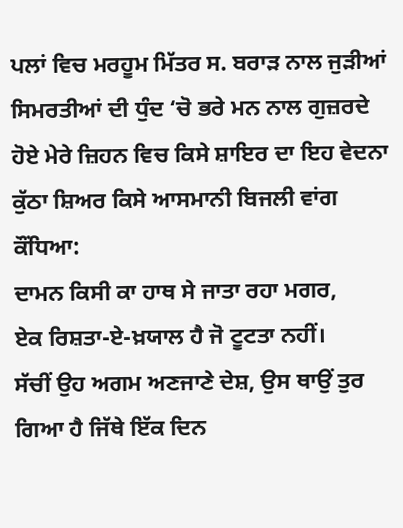ਪਲਾਂ ਵਿਚ ਮਰਹੂਮ ਮਿੱਤਰ ਸ. ਬਰਾੜ ਨਾਲ ਜੁੜੀਆਂ ਸਿਮਰਤੀਆਂ ਦੀ ਧੁੰਦ ‘ਚੋ ਭਰੇ ਮਨ ਨਾਲ ਗੁਜ਼ਰਦੇ ਹੋਏ ਮੇਰੇ ਜ਼ਿਹਨ ਵਿਚ ਕਿਸੇ ਸ਼ਾਇਰ ਦਾ ਇਹ ਵੇਦਨਾ ਕੁੱਠਾ ਸ਼ਿਅਰ ਕਿਸੇ ਆਸਮਾਨੀ ਬਿਜਲੀ ਵਾਂਗ ਕੌਂਧਿਆ:
ਦਾਮਨ ਕਿਸੀ ਕਾ ਹਾਥ ਸੇ ਜਾਤਾ ਰਹਾ ਮਗਰ,
ਏਕ ਰਿਸ਼ਤਾ-ਏ-ਖ਼ਯਾਲ ਹੈ ਜੋ ਟੂਟਤਾ ਨਹੀਂ।
ਸੱਚੀਂ ਉਹ ਅਗਮ ਅਣਜਾਣੇ ਦੇਸ਼, ਉਸ ਥਾਉਂ ਤੁਰ ਗਿਆ ਹੈ ਜਿੱਥੇ ਇੱਕ ਦਿਨ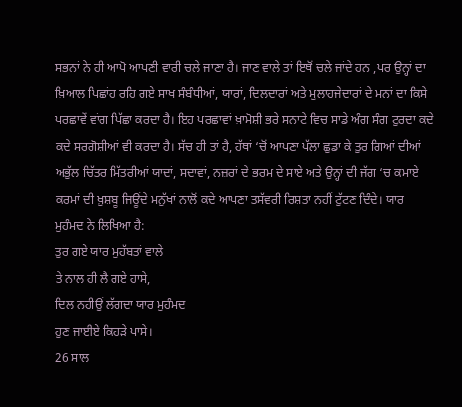ਸਭਨਾਂ ਨੇ ਹੀ ਆਪੋ ਆਪਣੀ ਵਾਰੀ ਚਲੇ ਜਾਣਾ ਹੈ। ਜਾਣ ਵਾਲੇ ਤਾਂ ਇਥੋਂ ਚਲੇ ਜਾਂਦੇ ਹਨ ,ਪਰ ਉਨ੍ਹਾਂ ਦਾ ਖ਼ਿਆਲ ਪਿਛਾਂਹ ਰਹਿ ਗਏ ਸਾਖ ਸੰਬੰਧੀਆਂ, ਯਾਰਾਂ, ਦਿਲਦਾਰਾਂ ਅਤੇ ਮੁਲਾਹਜੇਦਾਰਾਂ ਦੇ ਮਨਾਂ ਦਾ ਕਿਸੇ ਪਰਛਾਵੇਂ ਵਾਂਗ ਪਿੱਛਾ ਕਰਦਾ ਹੈ। ਇਹ ਪਰਛਾਵਾਂ ਖ਼ਾਮੋਸ਼ੀ ਭਰੇ ਸਨਾਟੇ ਵਿਚ ਸਾਡੇ ਅੰਗ ਸੰਗ ਟੁਰਦਾ ਕਦੇ ਕਦੇ ਸਰਗੋਸ਼ੀਆਂ ਵੀ ਕਰਦਾ ਹੈ। ਸੱਚ ਹੀ ਤਾਂ ਹੈ, ਹੱਥਾਂ ‘ਚੋਂ ਆਪਣਾ ਪੱਲਾ ਛੁਡਾ ਕੇ ਤੁਰ ਗਿਆਂ ਦੀਆਂ ਅਭੁੱਲ ਚਿੱਤਰ ਮਿੱਤਰੀਆਂ ਯਾਦਾਂ, ਸਦਾਵਾਂ, ਨਜ਼ਰਾਂ ਦੇ ਭਰਮ ਦੇ ਸਾਏ ਅਤੇ ਉਨ੍ਹਾਂ ਦੀ ਜੱਗ ‘ਚ ਕਮਾਏ ਕਰਮਾਂ ਦੀ ਖ਼ੁਸ਼ਬੂ ਜਿਊਂਦੇ ਮਨੁੱਖਾਂ ਨਾਲੋਂ ਕਦੇ ਆਪਣਾ ਤਸੱਵਰੀ ਰਿਸ਼ਤਾ ਨਹੀਂ ਟੁੱਟਣ ਦਿੰਦੇ। ਯਾਰ ਮੁਹੰਮਦ ਨੇ ਲਿਖਿਆ ਹੈ:
ਤੁਰ ਗਏ ਯਾਰ ਮੁਹੱਬਤਾਂ ਵਾਲੇ
ਤੇ ਨਾਲ ਹੀ ਲੈ ਗਏ ਹਾਸੇ,
ਦਿਲ ਨਹੀਉਂ ਲੱਗਦਾ ਯਾਰ ਮੁਹੰਮਦ
ਹੁਣ ਜਾਈਏ ਕਿਹੜੇ ਪਾਸੇ।
26 ਸਾਲ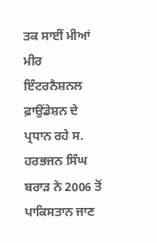ਤਕ ਸਾਈਂ ਮੀਆਂ ਮੀਰ ਇੰਟਰਨੈਸ਼ਨਲ ਫ਼ਾਉਂਡੇਸ਼ਨ ਦੇ ਪ੍ਰਧਾਨ ਰਹੇ ਸ. ਹਰਭਜਨ ਸਿੰਘ ਬਰਾੜ ਨੇ 2006 ਤੋਂ ਪਾਕਿਸਤਾਨ ਜਾਣ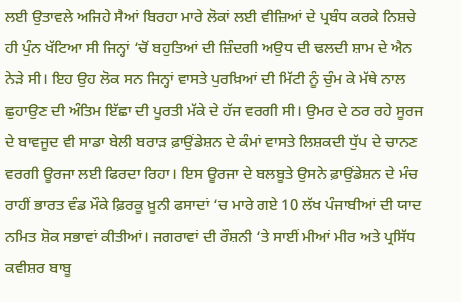ਲਈ ਉਤਾਵਲੇ ਅਜਿਹੇ ਸੈਆਂ ਬਿਰਹਾ ਮਾਰੇ ਲੋਕਾਂ ਲਈ ਵੀਜ਼ਿਆਂ ਦੇ ਪ੍ਰਬੰਧ ਕਰਕੇ ਨਿਸ਼ਚੇ ਹੀ ਪੁੰਨ ਖੱਟਿਆ ਸੀ ਜਿਨ੍ਹਾਂ ‘ਚੋਂ ਬਹੁਤਿਆਂ ਦੀ ਜ਼ਿੰਦਗੀ ਅਉਧ ਦੀ ਢਲਦੀ ਸ਼ਾਮ ਦੇ ਐਨ ਨੇੜੇ ਸੀ। ਇਹ ਉਹ ਲੋਕ ਸਨ ਜਿਨ੍ਹਾਂ ਵਾਸਤੇ ਪੁਰਖ਼ਿਆਂ ਦੀ ਮਿੱਟੀ ਨੂੰ ਚੁੰਮ ਕੇ ਮੱਥੇ ਨਾਲ ਛੁਹਾਉਣ ਦੀ ਅੰਤਿਮ ਇੱਛਾ ਦੀ ਪੂਰਤੀ ਮੱਕੇ ਦੇ ਹੱਜ ਵਰਗੀ ਸੀ। ਉਮਰ ਦੇ ਠਰ ਰਹੇ ਸੂਰਜ ਦੇ ਬਾਵਜੂਦ ਵੀ ਸਾਡਾ ਬੇਲੀ ਬਰਾੜ ਫ਼ਾਉਂਡੇਸ਼ਨ ਦੇ ਕੰਮਾਂ ਵਾਸਤੇ ਲਿਸ਼ਕਦੀ ਧੁੱਪ ਦੇ ਚਾਨਣ ਵਰਗੀ ਊਰਜਾ ਲਈ ਫਿਰਦਾ ਰਿਹਾ। ਇਸ ਊਰਜਾ ਦੇ ਬਲਬੂਤੇ ਉਸਨੇ ਫ਼ਾਉਂਡੇਸ਼ਨ ਦੇ ਮੰਚ ਰਾਹੀਂ ਭਾਰਤ ਵੰਡ ਮੌਕੇ ਫ਼ਿਰਕੂ ਖ਼ੂਨੀ ਫਸਾਦਾਂ ‘ਚ ਮਾਰੇ ਗਏ 10 ਲੱਖ ਪੰਜਾਬੀਆਂ ਦੀ ਯਾਦ ਨਮਿਤ ਸ਼ੋਕ ਸਭਾਵਾਂ ਕੀਤੀਆਂ। ਜਗਰਾਵਾਂ ਦੀ ਰੌਸ਼ਨੀ ‘ਤੇ ਸਾਈਂ ਮੀਆਂ ਮੀਰ ਅਤੇ ਪ੍ਰਸਿੱਧ ਕਵੀਸ਼ਰ ਬਾਬੂ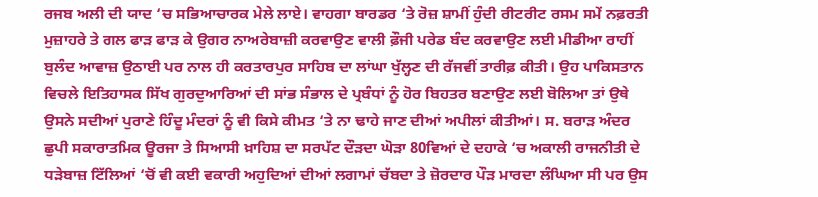ਰਜਬ ਅਲੀ ਦੀ ਯਾਦ ‘ਚ ਸਭਿਆਚਾਰਕ ਮੇਲੇ ਲਾਏ। ਵਾਹਗਾ ਬਾਰਡਰ ‘ਤੇ ਰੋਜ਼ ਸ਼ਾਮੀਂ ਹੁੰਦੀ ਰੀਟਰੀਟ ਰਸਮ ਸਮੇਂ ਨਫ਼ਰਤੀ ਮੁਜ਼ਾਹਰੇ ਤੇ ਗਲ ਫਾੜ ਫਾੜ ਕੇ ਉਗਰ ਨਾਅਰੇਬਾਜ਼ੀ ਕਰਵਾਉਣ ਵਾਲੀ ਫ਼ੌਜੀ ਪਰੇਡ ਬੰਦ ਕਰਵਾਉਣ ਲਈ ਮੀਡੀਆ ਰਾਹੀਂ ਬੁਲੰਦ ਆਵਾਜ਼ ਉਠਾਈ ਪਰ ਨਾਲ ਹੀ ਕਰਤਾਰਪੁਰ ਸਾਹਿਬ ਦਾ ਲਾਂਘਾ ਖੁੱਲ੍ਹਣ ਦੀ ਰੱਜਵੀਂ ਤਾਰੀਫ਼ ਕੀਤੀ। ਉਹ ਪਾਕਿਸਤਾਨ ਵਿਚਲੇ ਇਤਿਹਾਸਕ ਸਿੱਖ ਗੁਰਦੁਆਰਿਆਂ ਦੀ ਸਾਂਭ ਸੰਭਾਲ ਦੇ ਪ੍ਰਬੰਧਾਂ ਨੂੰ ਹੋਰ ਬਿਹਤਰ ਬਣਾਉਣ ਲਈ ਬੋਲਿਆ ਤਾਂ ਉਥੇ ਉਸਨੇ ਸਦੀਆਂ ਪੁਰਾਣੇ ਹਿੰਦੂ ਮੰਦਰਾਂ ਨੂੰ ਵੀ ਕਿਸੇ ਕੀਮਤ ‘ਤੇ ਨਾ ਢਾਹੇ ਜਾਣ ਦੀਆਂ ਅਪੀਲਾਂ ਕੀਤੀਆਂ। ਸ. ਬਰਾੜ ਅੰਦਰ ਛੁਪੀ ਸਕਾਰਾਤਮਿਕ ਊਰਜਾ ਤੇ ਸਿਆਸੀ ਖ਼ਾਹਿਸ਼ ਦਾ ਸਰਪੱਟ ਦੌੜਦਾ ਘੋੜਾ 80ਵਿਆਂ ਦੇ ਦਹਾਕੇ ‘ਚ ਅਕਾਲੀ ਰਾਜਨੀਤੀ ਦੇ ਧੜੇਬਾਜ਼ ਟਿੱਲਿਆਂ ‘ਚੋਂ ਵੀ ਕਈ ਵਕਾਰੀ ਅਹੁਦਿਆਂ ਦੀਆਂ ਲਗਾਮਾਂ ਚੱਬਦਾ ਤੇ ਜ਼ੋਰਦਾਰ ਪੌੜ ਮਾਰਦਾ ਲੰਘਿਆ ਸੀ ਪਰ ਉਸ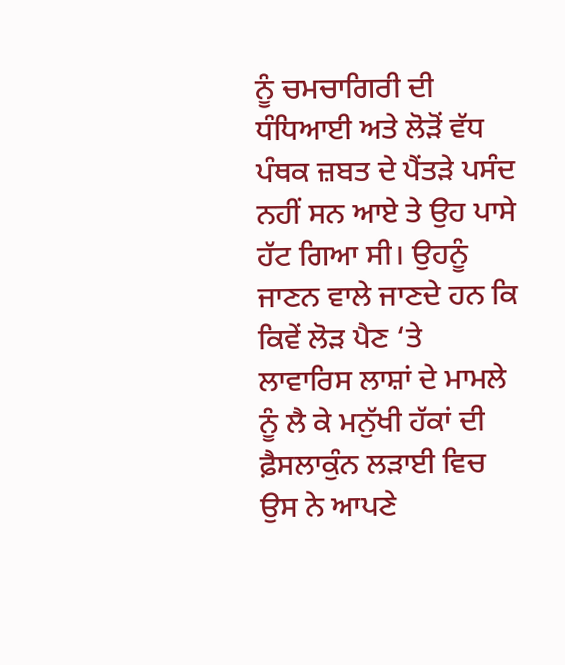ਨੂੰ ਚਮਚਾਗਿਰੀ ਦੀ ਧੰਧਿਆਈ ਅਤੇ ਲੋੜੋਂ ਵੱਧ ਪੰਥਕ ਜ਼ਬਤ ਦੇ ਪੈਂਤੜੇ ਪਸੰਦ ਨਹੀਂ ਸਨ ਆਏ ਤੇ ਉਹ ਪਾਸੇ ਹੱਟ ਗਿਆ ਸੀ। ਉਹਨੂੰ ਜਾਣਨ ਵਾਲੇ ਜਾਣਦੇ ਹਨ ਕਿ ਕਿਵੇਂ ਲੋੜ ਪੈਣ ‘ਤੇ ਲਾਵਾਰਿਸ ਲਾਸ਼ਾਂ ਦੇ ਮਾਮਲੇ ਨੂੰ ਲੈ ਕੇ ਮਨੁੱਖੀ ਹੱਕਾਂ ਦੀ ਫ਼ੈਸਲਾਕੁੰਨ ਲੜਾਈ ਵਿਚ ਉਸ ਨੇ ਆਪਣੇ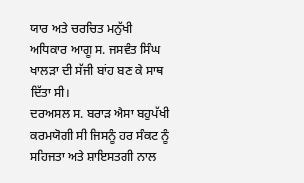ਯਾਰ ਅਤੇ ਚਰਚਿਤ ਮਨੁੱਖੀ ਅਧਿਕਾਰ ਆਗੂ ਸ. ਜਸਵੰਤ ਸਿੰਘ ਖਾਲੜਾ ਦੀ ਸੱਜੀ ਬਾਂਹ ਬਣ ਕੇ ਸਾਥ ਦਿੱਤਾ ਸੀ।
ਦਰਅਸਲ ਸ. ਬਰਾੜ ਐਸਾ ਬਹੁਪੱਖੀ ਕਰਮਯੋਗੀ ਸੀ ਜਿਸਨੂੰ ਹਰ ਸੰਕਟ ਨੂੰ ਸਹਿਜਤਾ ਅਤੇ ਸ਼ਾਇਸਤਗੀ ਨਾਲ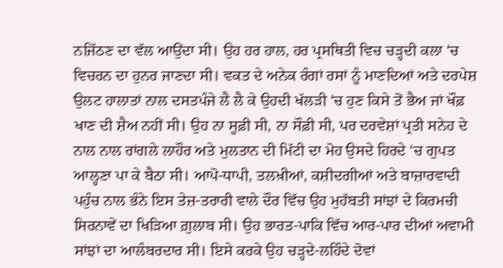ਨਜਿੱਠਣ ਦਾ ਵੱਲ ਆਉਂਦਾ ਸੀ। ਉਹ ਹਰ ਹਾਲ, ਹਰ ਪ੍ਰਸਥਿਤੀ ਵਿਚ ਚੜ੍ਹਦੀ ਕਲਾ ‘ਚ ਵਿਚਰਨ ਦਾ ਹੁਨਰ ਜਾਣਦਾ ਸੀ। ਵਕਤ ਦੇ ਅਨੇਕ ਰੰਗਾਂ ਰਸਾਂ ਨੂੰ ਮਾਣਦਿਆਂ ਅਤੇ ਦਰਪੇਸ਼ ਉਲਟ ਹਾਲਾਤਾਂ ਨਾਲ ਦਸਤਪੰਜੇ ਲੈ ਲੈ ਕੇ ਉਹਦੀ ਖੱਲੜੀ ‘ਚ ਹੁਣ ਕਿਸੇ ਤੋਂ ਭੈਅ ਜਾਂ ਖੌਫ਼ ਖਾਣ ਦੀ ਸ਼ੈਅ ਨਹੀਂ ਸੀ। ਉਹ ਨਾ ਸੂਫ਼ੀ ਸੀ, ਨਾ ਸੌਫ਼ੀ ਸੀ, ਪਰ ਦਰਵੇਸ਼ਾਂ ਪ੍ਰਤੀ ਸਨੇਹ ਦੇ ਨਾਲ ਨਾਲ ਰਾਂਗਲੇ ਲਾਹੌਰ ਅਤੇ ਮੁਲਤਾਨ ਦੀ ਮਿੱਟੀ ਦਾ ਮੋਹ ਉਸਦੇ ਹਿਰਦੇ ‘ਚ ਗੁਪਤ ਆਲ੍ਹਣਾ ਪਾ ਕੇ ਬੈਠਾ ਸੀ। ਆਪੋ-ਧਾਪੀ, ਤਲਖ਼ੀਆਂ, ਕਸ਼ੀਦਗੀਆਂ ਅਤੇ ਬਾਜ਼ਾਰਵਾਦੀ ਪਹੁੰਚ ਨਾਲ ਭੰਨੇ ਇਸ ਤੇਜ਼-ਤਰਾਰੀ ਵਾਲੇ ਦੌਰ ਵਿੱਚ ਉਹ ਮੁਹੱਬਤੀ ਸਾਂਝਾਂ ਦੇ ਕਿਰਮਚੀ ਸਿਰਨਾਵੇਂ ਦਾ ਖਿੜਿਆ ਗ਼ੁਲਾਬ ਸੀ। ਉਹ ਭਾਰਤ-ਪਾਕਿ ਵਿੱਚ ਆਰ-ਪਾਰ ਦੀਆਂ ਅਵਾਮੀ ਸਾਂਝਾਂ ਦਾ ਆਲੰਬਰਦਾਰ ਸੀ। ਇਸੇ ਕਰਕੇ ਉਹ ਚੜ੍ਹਦੇ-ਲਹਿੰਦੇ ਦੋਵਾਂ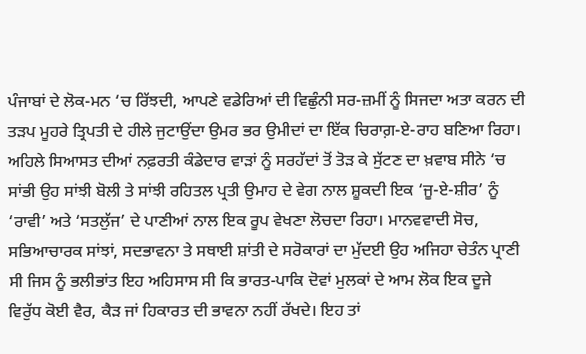ਪੰਜਾਬਾਂ ਦੇ ਲੋਕ-ਮਨ ‘ਚ ਰਿੱਝਦੀ, ਆਪਣੇ ਵਡੇਰਿਆਂ ਦੀ ਵਿਛੁੰਨੀ ਸਰ-ਜ਼ਮੀਂ ਨੂੰ ਸਿਜਦਾ ਅਤਾ ਕਰਨ ਦੀ ਤੜਪ ਮੂਹਰੇ ਤ੍ਰਿਪਤੀ ਦੇ ਹੀਲੇ ਜੁਟਾਉਂਦਾ ਉਮਰ ਭਰ ਉਮੀਦਾਂ ਦਾ ਇੱਕ ਚਿਰਾਗ਼-ਏ-ਰਾਹ ਬਣਿਆ ਰਿਹਾ। ਅਹਿਲੇ ਸਿਆਸਤ ਦੀਆਂ ਨਫ਼ਰਤੀ ਕੰਡੇਦਾਰ ਵਾੜਾਂ ਨੂੰ ਸਰਹੱਦਾਂ ਤੋਂ ਤੋੜ ਕੇ ਸੁੱਟਣ ਦਾ ਖ਼ਵਾਬ ਸੀਨੇ ‘ਚ ਸਾਂਭੀ ਉਹ ਸਾਂਝੀ ਬੋਲੀ ਤੇ ਸਾਂਝੀ ਰਹਿਤਲ ਪ੍ਰਤੀ ਉਮਾਹ ਦੇ ਵੇਗ ਨਾਲ ਸ਼ੂਕਦੀ ਇਕ ‘ਜੂ-ਏ-ਸ਼ੀਰ’ ਨੂੰ ‘ਰਾਵੀ’ ਅਤੇ ‘ਸਤਲੁੱਜ’ ਦੇ ਪਾਣੀਆਂ ਨਾਲ ਇਕ ਰੂਪ ਵੇਖਣਾ ਲੋਚਦਾ ਰਿਹਾ। ਮਾਨਵਵਾਦੀ ਸੋਚ, ਸਭਿਆਚਾਰਕ ਸਾਂਝਾਂ, ਸਦਭਾਵਨਾ ਤੇ ਸਥਾਈ ਸ਼ਾਂਤੀ ਦੇ ਸਰੋਕਾਰਾਂ ਦਾ ਮੁੱਦਈ ਉਹ ਅਜਿਹਾ ਚੇਤੰਨ ਪ੍ਰਾਣੀ ਸੀ ਜਿਸ ਨੂੰ ਭਲੀਭਾਂਤ ਇਹ ਅਹਿਸਾਸ ਸੀ ਕਿ ਭਾਰਤ-ਪਾਕਿ ਦੋਵਾਂ ਮੁਲਕਾਂ ਦੇ ਆਮ ਲੋਕ ਇਕ ਦੂਜੇ ਵਿਰੁੱਧ ਕੋਈ ਵੈਰ, ਕੈੜ ਜਾਂ ਹਿਕਾਰਤ ਦੀ ਭਾਵਨਾ ਨਹੀਂ ਰੱਖਦੇ। ਇਹ ਤਾਂ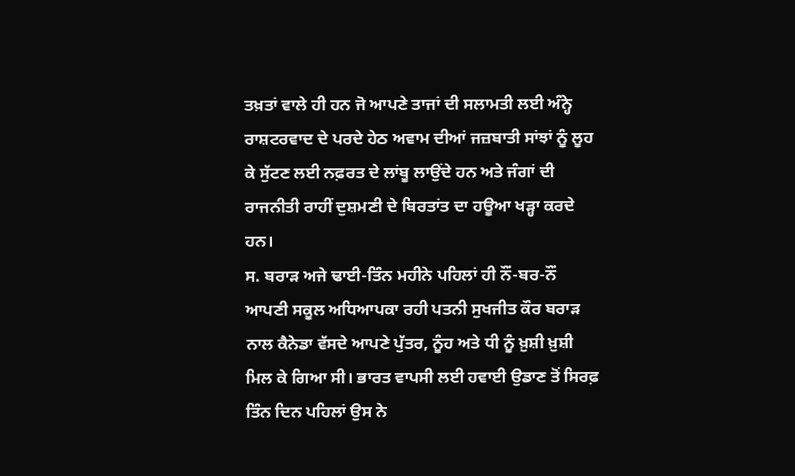ਤਖ਼ਤਾਂ ਵਾਲੇ ਹੀ ਹਨ ਜੋ ਆਪਣੇ ਤਾਜਾਂ ਦੀ ਸਲਾਮਤੀ ਲਈ ਅੰਨ੍ਹੇ ਰਾਸ਼ਟਰਵਾਦ ਦੇ ਪਰਦੇ ਹੇਠ ਅਵਾਮ ਦੀਆਂ ਜਜ਼ਬਾਤੀ ਸਾਂਝਾਂ ਨੂੰ ਲੂਹ ਕੇ ਸੁੱਟਣ ਲਈ ਨਫ਼ਰਤ ਦੇ ਲਾਂਬੂ ਲਾਉਂਦੇ ਹਨ ਅਤੇ ਜੰਗਾਂ ਦੀ ਰਾਜਨੀਤੀ ਰਾਹੀਂ ਦੁਸ਼ਮਣੀ ਦੇ ਬਿਰਤਾਂਤ ਦਾ ਹਊਆ ਖੜ੍ਹਾ ਕਰਦੇ ਹਨ।
ਸ. ਬਰਾੜ ਅਜੇ ਢਾਈ-ਤਿੰਨ ਮਹੀਨੇ ਪਹਿਲਾਂ ਹੀ ਨੌਂ-ਬਰ-ਨੌਂ ਆਪਣੀ ਸਕੂਲ ਅਧਿਆਪਕਾ ਰਹੀ ਪਤਨੀ ਸੁਖਜੀਤ ਕੌਰ ਬਰਾੜ ਨਾਲ ਕੈਨੇਡਾ ਵੱਸਦੇ ਆਪਣੇ ਪੁੱਤਰ, ਨੂੰਹ ਅਤੇ ਧੀ ਨੂੰ ਖ਼ੁਸ਼ੀ ਖ਼ੁਸ਼ੀ ਮਿਲ ਕੇ ਗਿਆ ਸੀ। ਭਾਰਤ ਵਾਪਸੀ ਲਈ ਹਵਾਈ ਉਡਾਣ ਤੋਂ ਸਿਰਫ਼ ਤਿੰਨ ਦਿਨ ਪਹਿਲਾਂ ਉਸ ਨੇ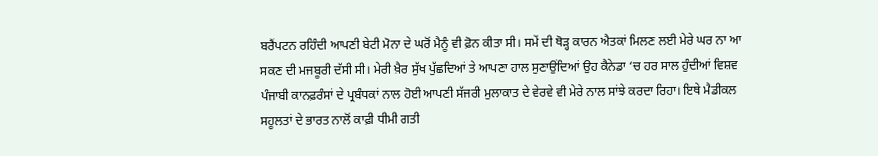ਬਰੈਂਪਟਨ ਰਹਿੰਦੀ ਆਪਣੀ ਬੇਟੀ ਮੋਨਾ ਦੇ ਘਰੋਂ ਮੈਨੂੰ ਵੀ ਫ਼ੋਨ ਕੀਤਾ ਸੀ। ਸਮੇਂ ਦੀ ਥੋੜ੍ਹ ਕਾਰਨ ਐਤਕਾਂ ਮਿਲਣ ਲਈ ਮੇਰੇ ਘਰ ਨਾ ਆ ਸਕਣ ਦੀ ਮਜਬੂਰੀ ਦੱਸੀ ਸੀ। ਮੇਰੀ ਖ਼ੈਰ ਸੁੱਖ ਪੁੱਛਦਿਆਂ ਤੇ ਆਪਣਾ ਹਾਲ ਸੁਣਾਉਂਦਿਆਂ ਉਹ ਕੈਨੇਡਾ ‘ਚ ਹਰ ਸਾਲ ਹੁੰਦੀਆਂ ਵਿਸ਼ਵ ਪੰਜਾਬੀ ਕਾਨਫ਼ਰੰਸਾਂ ਦੇ ਪ੍ਰਬੰਧਕਾਂ ਨਾਲ ਹੋਈ ਆਪਣੀ ਸੱਜਰੀ ਮੁਲਾਕਾਤ ਦੇ ਵੇਰਵੇ ਵੀ ਮੇਰੇ ਨਾਲ ਸਾਂਝੇ ਕਰਦਾ ਰਿਹਾ। ਇਥੇ ਮੈਡੀਕਲ ਸਹੂਲਤਾਂ ਦੇ ਭਾਰਤ ਨਾਲੋਂ ਕਾਫ਼ੀ ਧੀਮੀ ਗਤੀ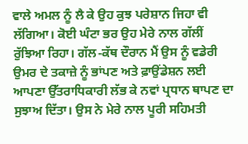ਵਾਲੇ ਅਮਲ ਨੂੰ ਲੈ ਕੇ ਉਹ ਕੁਝ ਪਰੇਸ਼ਾਨ ਜਿਹਾ ਵੀ ਲੱਗਿਆ। ਕੋਈ ਘੰਟਾ ਭਰ ਉਹ ਮੇਰੇ ਨਾਲ ਗੱਲੀਂ ਰੁੱਝਿਆ ਰਿਹਾ। ਗੱਲ-ਕੱਥ ਦੌਰਾਨ ਮੈਂ ਉਸ ਨੂੰ ਵਡੇਰੀ ਉਮਰ ਦੇ ਤਕਾਜ਼ੇ ਨੂੰ ਭਾਂਪਣ ਅਤੇ ਫ਼ਾਉਂਡੇਸ਼ਨ ਲਈ ਆਪਣਾ ਉੱਤਰਾਧਿਕਾਰੀ ਲੱਭ ਕੇ ਨਵਾਂ ਪ੍ਰਧਾਨ ਥਾਪਣ ਦਾ ਸੁਝਾਅ ਦਿੱਤਾ। ਉਸ ਨੇ ਮੇਰੇ ਨਾਲ ਪੂਰੀ ਸਹਿਮਤੀ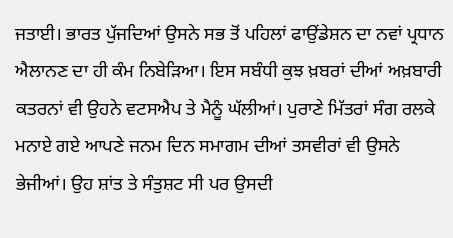ਜਤਾਈ। ਭਾਰਤ ਪੁੱਜਦਿਆਂ ਉਸਨੇ ਸਭ ਤੋਂ ਪਹਿਲਾਂ ਫਾਉਂਡੇਸ਼ਨ ਦਾ ਨਵਾਂ ਪ੍ਰਧਾਨ ਐਲਾਨਣ ਦਾ ਹੀ ਕੰਮ ਨਿਬੇੜਿਆ। ਇਸ ਸਬੰਧੀ ਕੁਝ ਖ਼ਬਰਾਂ ਦੀਆਂ ਅਖ਼ਬਾਰੀ ਕਤਰਨਾਂ ਵੀ ਉਹਨੇ ਵਟਸਐਪ ਤੇ ਮੈਨੂੰ ਘੱਲੀਆਂ। ਪੁਰਾਣੇ ਮਿੱਤਰਾਂ ਸੰਗ ਰਲਕੇ ਮਨਾਏ ਗਏ ਆਪਣੇ ਜਨਮ ਦਿਨ ਸਮਾਗਮ ਦੀਆਂ ਤਸਵੀਰਾਂ ਵੀ ਉਸਨੇ ਭੇਜੀਆਂ। ਉਹ ਸ਼ਾਂਤ ਤੇ ਸੰਤੁਸ਼ਟ ਸੀ ਪਰ ਉਸਦੀ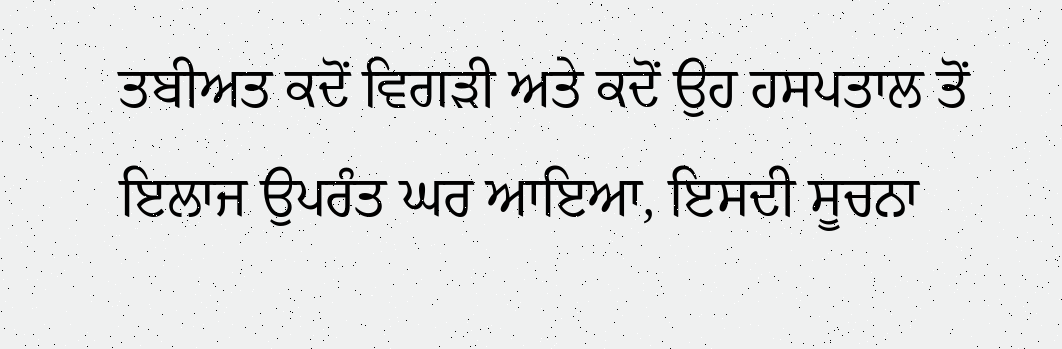ਤਬੀਅਤ ਕਦੋਂ ਵਿਗੜੀ ਅਤੇ ਕਦੋਂ ਉਹ ਹਸਪਤਾਲ ਤੋਂ ਇਲਾਜ ਉਪਰੰਤ ਘਰ ਆਇਆ, ਇਸਦੀ ਸੂਚਨਾ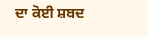ਦਾ ਕੋਈ ਸ਼ਬਦ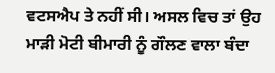ਵਟਸਐਪ ਤੇ ਨਹੀਂ ਸੀ। ਅਸਲ ਵਿਚ ਤਾਂ ਉਹ ਮਾੜੀ ਮੋਟੀ ਬੀਮਾਰੀ ਨੂੰ ਗੌਲਣ ਵਾਲਾ ਬੰਦਾ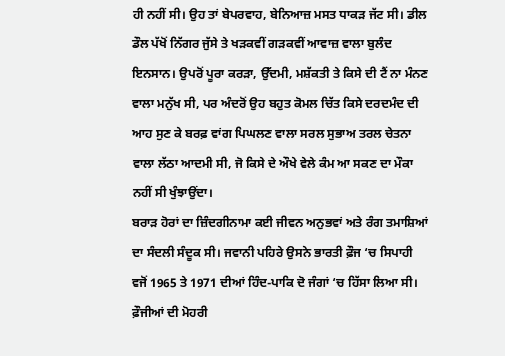ਹੀ ਨਹੀਂ ਸੀ। ਉਹ ਤਾਂ ਬੇਪਰਵਾਹ, ਬੇਨਿਆਜ਼ ਮਸਤ ਧਾਕੜ ਜੱਟ ਸੀ। ਡੀਲ ਡੌਲ ਪੱਖੋਂ ਨਿੱਗਰ ਜੁੱਸੇ ਤੇ ਖੜਕਵੀਂ ਗੜਕਵੀਂ ਆਵਾਜ਼ ਵਾਲਾ ਬੁਲੰਦ ਇਨਸਾਨ। ਉਪਰੋਂ ਪੂਰਾ ਕਰੜਾ, ਉੱਦਮੀ, ਮਸ਼ੱਕਤੀ ਤੇ ਕਿਸੇ ਦੀ ਟੈਂ ਨਾ ਮੰਨਣ ਵਾਲਾ ਮਨੁੱਖ ਸੀ, ਪਰ ਅੰਦਰੋਂ ਉਹ ਬਹੁਤ ਕੋਮਲ ਚਿੱਤ ਕਿਸੇ ਦਰਦਮੰਦ ਦੀ ਆਹ ਸੁਣ ਕੇ ਬਰਫ਼ ਵਾਂਗ ਪਿਘਲਣ ਵਾਲਾ ਸਰਲ ਸੁਭਾਅ ਤਰਲ ਚੇਤਨਾ ਵਾਲਾ ਲੱਠਾ ਆਦਮੀ ਸੀ, ਜੋ ਕਿਸੇ ਦੇ ਔਖੇ ਵੇਲੇ ਕੰਮ ਆ ਸਕਣ ਦਾ ਮੌਕਾ ਨਹੀਂ ਸੀ ਖੁੰਝਾਉਂਦਾ।
ਬਰਾੜ ਹੋਰਾਂ ਦਾ ਜ਼ਿੰਦਗੀਨਾਮਾ ਕਈ ਜੀਵਨ ਅਨੁਭਵਾਂ ਅਤੇ ਰੰਗ ਤਮਾਸ਼ਿਆਂ ਦਾ ਸੰਦਲੀ ਸੰਦੂਕ ਸੀ। ਜਵਾਨੀ ਪਹਿਰੇ ਉਸਨੇ ਭਾਰਤੀ ਫ਼ੌਜ ‘ਚ ਸਿਪਾਹੀ ਵਜੋਂ 1965 ਤੇ 1971 ਦੀਆਂ ਹਿੰਦ-ਪਾਕਿ ਦੋ ਜੰਗਾਂ ‘ਚ ਹਿੱਸਾ ਲਿਆ ਸੀ। ਫ਼ੌਜੀਆਂ ਦੀ ਮੋਹਰੀ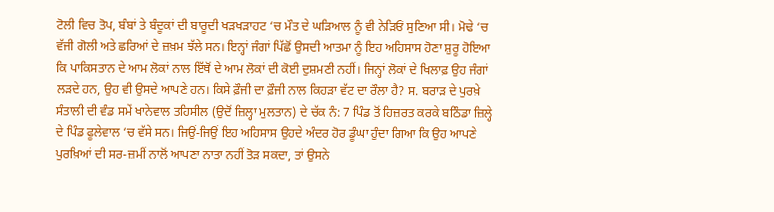ਟੋਲੀ ਵਿਚ ਤੋਪ, ਬੰਬਾਂ ਤੇ ਬੰਦੂਕਾਂ ਦੀ ਬਾਰੂਦੀ ਖੜਖੜਾਹਟ ‘ਚ ਮੌਤ ਦੇ ਘੜਿਆਲ ਨੂੰ ਵੀ ਨੇੜਿਓਂ ਸੁਣਿਆ ਸੀ। ਮੋਢੇ ‘ਚ ਵੱਜੀ ਗੋਲੀ ਅਤੇ ਛਰਿਆਂ ਦੇ ਜ਼ਖ਼ਮ ਝੱਲੇ ਸਨ। ਇਨ੍ਹਾਂ ਜੰਗਾਂ ਪਿੱਛੋਂ ਉਸਦੀ ਆਤਮਾ ਨੂੰ ਇਹ ਅਹਿਸਾਸ ਹੋਣਾ ਸ਼ੁਰੂ ਹੋਇਆ ਕਿ ਪਾਕਿਸਤਾਨ ਦੇ ਆਮ ਲੋਕਾਂ ਨਾਲ ਇੱਥੋਂ ਦੇ ਆਮ ਲੋਕਾਂ ਦੀ ਕੋਈ ਦੁਸ਼ਮਣੀ ਨਹੀਂ। ਜਿਨ੍ਹਾਂ ਲੋਕਾਂ ਦੇ ਖਿਲਾਫ਼ ਉਹ ਜੰਗਾਂ ਲੜਦੇ ਹਨ, ਉਹ ਵੀ ਉਸਦੇ ਆਪਣੇ ਹਨ। ਕਿਸੇ ਫ਼ੌਜੀ ਦਾ ਫ਼ੌਜੀ ਨਾਲ ਕਿਹੜਾ ਵੱਟ ਦਾ ਰੌਲਾ ਹੈ? ਸ. ਬਰਾੜ ਦੇ ਪੁਰਖ਼ੇ ਸੰਤਾਲੀ ਦੀ ਵੰਡ ਸਮੇਂ ਖਾਨੇਵਾਲ ਤਹਿਸੀਲ (ਉਦੋਂ ਜ਼ਿਲ੍ਹਾ ਮੁਲਤਾਨ) ਦੇ ਚੱਕ ਨੰ: 7 ਪਿੰਡ ਤੋਂ ਹਿਜ਼ਰਤ ਕਰਕੇ ਬਠਿੰਡਾ ਜ਼ਿਲ੍ਹੇ ਦੇ ਪਿੰਡ ਫੂਲੇਵਾਲ ‘ਚ ਵੱਸੇ ਸਨ। ਜਿਉਂ-ਜਿਉਂ ਇਹ ਅਹਿਸਾਸ ਉਹਦੇ ਅੰਦਰ ਹੋਰ ਡੂੰਘਾ ਹੁੰਦਾ ਗਿਆ ਕਿ ਉਹ ਆਪਣੇ ਪੁਰਖ਼ਿਆਂ ਦੀ ਸਰ-ਜ਼ਮੀਂ ਨਾਲੋਂ ਆਪਣਾ ਨਾਤਾ ਨਹੀਂ ਤੋੜ ਸਕਦਾ, ਤਾਂ ਉਸਨੇ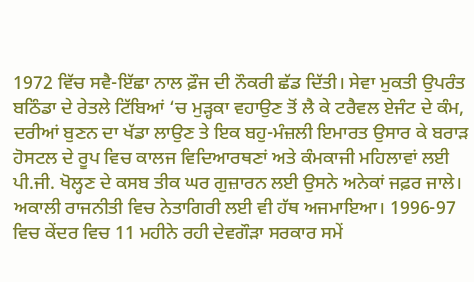1972 ਵਿੱਚ ਸਵੈ-ਇੱਛਾ ਨਾਲ ਫ਼ੌਜ ਦੀ ਨੌਕਰੀ ਛੱਡ ਦਿੱਤੀ। ਸੇਵਾ ਮੁਕਤੀ ਉਪਰੰਤ ਬਠਿੰਡਾ ਦੇ ਰੇਤਲੇ ਟਿੱਬਿਆਂ ‘ਚ ਮੁੜ੍ਹਕਾ ਵਹਾਉਣ ਤੋਂ ਲੈ ਕੇ ਟਰੈਵਲ ਏਜੰਟ ਦੇ ਕੰਮ, ਦਰੀਆਂ ਬੁਣਨ ਦਾ ਖੱਡਾ ਲਾਉਣ ਤੇ ਇਕ ਬਹੁ-ਮੰਜ਼ਲੀ ਇਮਾਰਤ ਉਸਾਰ ਕੇ ਬਰਾੜ ਹੋਸਟਲ ਦੇ ਰੂਪ ਵਿਚ ਕਾਲਜ ਵਿਦਿਆਰਥਣਾਂ ਅਤੇ ਕੰਮਕਾਜੀ ਮਹਿਲਾਵਾਂ ਲਈ ਪੀ.ਜੀ. ਖੋਲ੍ਹਣ ਦੇ ਕਸਬ ਤੀਕ ਘਰ ਗੁਜ਼ਾਰਨ ਲਈ ਉਸਨੇ ਅਨੇਕਾਂ ਜਫ਼ਰ ਜਾਲੇ। ਅਕਾਲੀ ਰਾਜਨੀਤੀ ਵਿਚ ਨੇਤਾਗਿਰੀ ਲਈ ਵੀ ਹੱਥ ਅਜਮਾਇਆ। 1996-97 ਵਿਚ ਕੇਂਦਰ ਵਿਚ 11 ਮਹੀਨੇ ਰਹੀ ਦੇਵਗੌੜਾ ਸਰਕਾਰ ਸਮੇਂ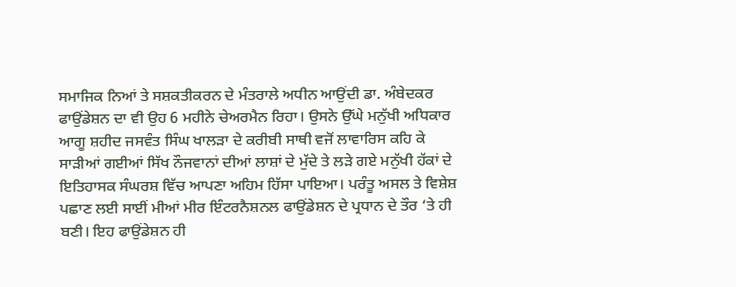ਸਮਾਜਿਕ ਨਿਆਂ ਤੇ ਸਸ਼ਕਤੀਕਰਨ ਦੇ ਮੰਤਰਾਲੇ ਅਧੀਨ ਆਉਂਦੀ ਡਾ. ਅੰਬੇਦਕਰ ਫਾਉਂਡੇਸ਼ਨ ਦਾ ਵੀ ਉਹ 6 ਮਹੀਨੇ ਚੇਅਰਮੈਨ ਰਿਹਾ। ਉਸਨੇ ਉੱਘੇ ਮਨੁੱਖੀ ਅਧਿਕਾਰ ਆਗੂ ਸ਼ਹੀਦ ਜਸਵੰਤ ਸਿੰਘ ਖਾਲੜਾ ਦੇ ਕਰੀਬੀ ਸਾਥੀ ਵਜੋਂ ਲਾਵਾਰਿਸ ਕਹਿ ਕੇ ਸਾੜੀਆਂ ਗਈਆਂ ਸਿੱਖ ਨੌਜਵਾਨਾਂ ਦੀਆਂ ਲਾਸ਼ਾਂ ਦੇ ਮੁੱਦੇ ਤੇ ਲੜੇ ਗਏ ਮਨੁੱਖੀ ਹੱਕਾਂ ਦੇ ਇਤਿਹਾਸਕ ਸੰਘਰਸ਼ ਵਿੱਚ ਆਪਣਾ ਅਹਿਮ ਹਿੱਸਾ ਪਾਇਆ। ਪਰੰਤੂ ਅਸਲ ਤੇ ਵਿਸ਼ੇਸ਼ ਪਛਾਣ ਲਈ ਸਾਈਂ ਮੀਆਂ ਮੀਰ ਇੰਟਰਨੈਸ਼ਨਲ ਫਾਉਂਡੇਸ਼ਨ ਦੇ ਪ੍ਰਧਾਨ ਦੇ ਤੌਰ ‘ਤੇ ਹੀ ਬਣੀ। ਇਹ ਫਾਉਂਡੇਸ਼ਨ ਹੀ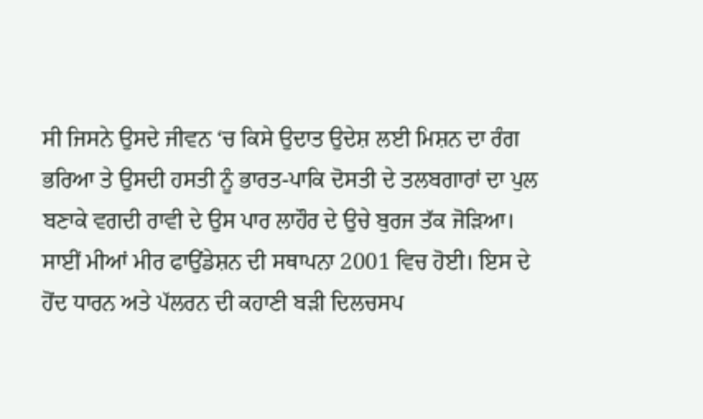ਸੀ ਜਿਸਨੇ ਉਸਦੇ ਜੀਵਨ ‘ਚ ਕਿਸੇ ਉਦਾਤ ਉਦੇਸ਼ ਲਈ ਮਿਸ਼ਨ ਦਾ ਰੰਗ ਭਰਿਆ ਤੇ ਉਸਦੀ ਹਸਤੀ ਨੂੰ ਭਾਰਤ-ਪਾਕਿ ਦੋਸਤੀ ਦੇ ਤਲਬਗਾਰਾਂ ਦਾ ਪੁਲ ਬਣਾਕੇ ਵਗਦੀ ਰਾਵੀ ਦੇ ਉਸ ਪਾਰ ਲਾਹੌਰ ਦੇ ਉਚੇ ਬੁਰਜ ਤੱਕ ਜੋੜਿਆ।
ਸਾਈਂ ਮੀਆਂ ਮੀਰ ਫਾਉਂਡੇਸ਼ਨ ਦੀ ਸਥਾਪਨਾ 2001 ਵਿਚ ਹੋਈ। ਇਸ ਦੇ ਹੋਂਦ ਧਾਰਨ ਅਤੇ ਪੱਲਰਨ ਦੀ ਕਹਾਣੀ ਬੜੀ ਦਿਲਚਸਪ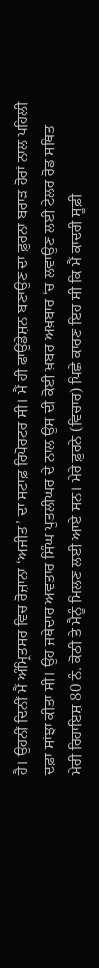ਹੈ। ਉਹਨੀਂ ਦਿਨੀਂ ਮੈਂ ਅੰਮ੍ਰਿਤਸਰ ਵਿਚ ਰੋਜ਼ਾਨਾ ‘ਅਜੀਤ’ ਦਾ ਸਟਾਫ਼ ਰਿਪੋਰਟਰ ਸੀ। ਮੈਂ ਹੀ ਫਾਉਂਡੇਸ਼ਨ ਬਣਾਉਣ ਦਾ ਫ਼ੁਰਨਾ ਬਰਾੜ ਹੋਰਾਂ ਨਾਲ ਪਹਿਲੀ ਦਫ਼ਾ ਸਾਂਝਾ ਕੀਤਾ ਸੀ। ਉਹ ਜਥੇਦਾਰ ਅਵਤਾਰ ਸਿੰਘ ਪੁਤਲੀਘਰ ਦੇ ਨਾਲ ਉਸ ਦੀ ਕੋਈ ਖ਼ਬਰ ਅਖ਼ਬਾਰ ‘ਚ ਲਵਾਉਣ ਲਈ ਟੇਲਰ ਰੋਡ ਸਥਿਤ ਮੇਰੀ ਰਿਹਾਇਸ਼ 80 ਨੰ. ਕੋਠੀ ਤੇ ਮੈਨੂੰ ਮਿਲਣ ਲਈ ਆਏ ਸਨ। ਮੇਰੇ ਫ਼ੁਰਨੇ (ਵਿਚਾਰ) ਪਿਛੇ ਕਾਰਣ ਇਹ ਸੀ ਕਿ ਮੈਂ ਕਾਦਰੀ ਸੂਫ਼ੀ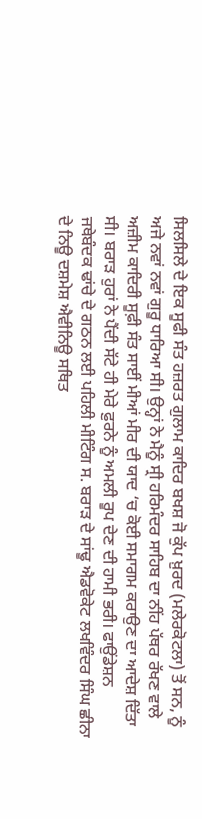ਸਿਲਸਿਲੇ ਦੇ ਇਕ ਸੂਫੀ ਸੰਤ ਹਜ਼ਰਤ ਗੁਲਾਮ ਕਾਦਿਰ ਬਖਸ਼ ਜੋ ਕੁੱਪ ਖ਼ੁਰਦ (ਮਲੇਰਕੋਟਲਾ) ਤੋਂ ਸਨ, ਨੂੰ ਅਜੇ ਨਵਾਂ ਨਵਾਂ ਗੁਰੂ ਧਾਰਿਆ ਸੀ। ਉਨ੍ਹਾਂ ਨੇ ਮੈਨੂੰ ਸ੍ਰੀ ਹਰਿਮੰਦਰ ਸਾਹਿਬ ਦਾ ਨੀਂਹ ਪੱਥਰ ਰੱਖਣ ਵਾਲੇ ਅਜ਼ੀਮ ਕਾਦਿਰੀ ਸੂਫ਼ੀ ਸੰਤ ਸਾਈਂ ਮੀਆਂ ਮੀਰ ਦੀ ਯਾਦ ‘ਚ ਕੋਈ ਸਮਾਗਮ ਕਰਾਉਣ ਦਾ ਆਦੇਸ਼ ਦਿੱਤਾ ਸੀ। ਬਰਾੜ ਹੁਰਾਂ ਨੇ ਪੈਂਦੀ ਸੱਟੇ ਹੀ ਮੇਰੇ ਫ਼ੁਰਨੇ ਨੂੰ ਅਮਲੀ ਰੂਪ ਦੇਣ ਦੀ ਹਾਮੀ ਭਰੀ। ਫਾਉਂਡੇਸ਼ਨ ਜਥੇਬੰਦਕ ਢਾਂਚੇ ਦੇ ਗਠਨ ਲਈ ਪਹਿਲੀ ਮੀਟਿੰਗ ਸ. ਬਰਾੜ ਦੇ ਸਾਂਢੂ ਐਡਵੋਕੇਟ ਲਖਵਿੰਦਰ ਸਿੰਘ ਛੀਨਾ ਦੇ ਨਿਊ ਦਸ਼ਮੇਸ਼ ਐਵੀਨਿਊ ਸਥਿਤ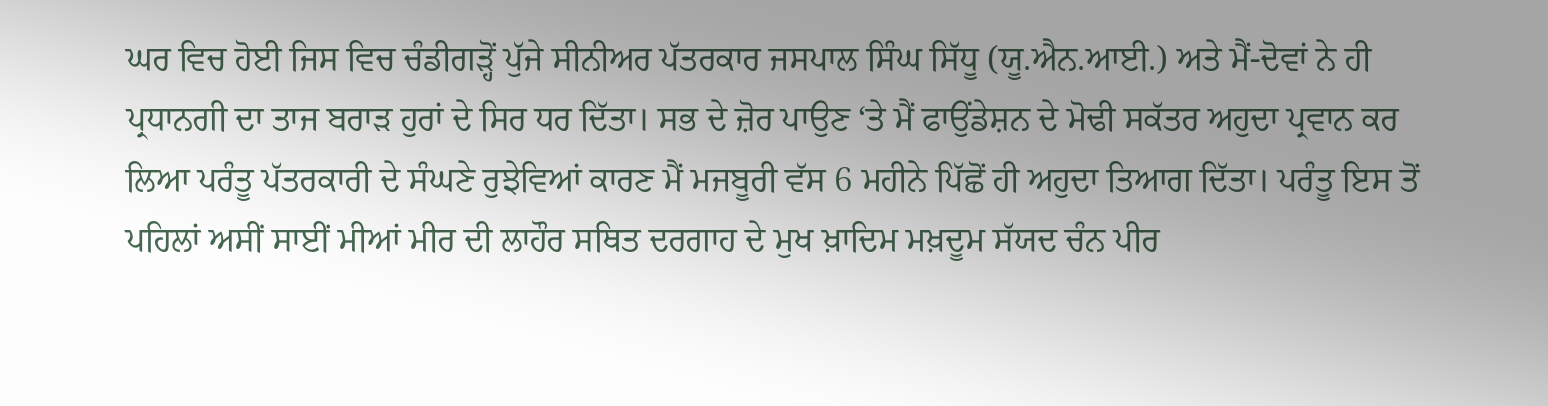ਘਰ ਵਿਚ ਹੋਈ ਜਿਸ ਵਿਚ ਚੰਡੀਗੜ੍ਹੋਂ ਪੁੱਜੇ ਸੀਨੀਅਰ ਪੱਤਰਕਾਰ ਜਸਪਾਲ ਸਿੰਘ ਸਿੱਧੂ (ਯੂ.ਐਨ.ਆਈ.) ਅਤੇ ਮੈਂ-ਦੋਵਾਂ ਨੇ ਹੀ ਪ੍ਰਧਾਨਗੀ ਦਾ ਤਾਜ ਬਰਾੜ ਹੁਰਾਂ ਦੇ ਸਿਰ ਧਰ ਦਿੱਤਾ। ਸਭ ਦੇ ਜ਼ੋਰ ਪਾਉਣ ‘ਤੇ ਮੈਂ ਫਾਉਂਡੇਸ਼ਨ ਦੇ ਮੋਢੀ ਸਕੱਤਰ ਅਹੁਦਾ ਪ੍ਰਵਾਨ ਕਰ ਲਿਆ ਪਰੰਤੂ ਪੱਤਰਕਾਰੀ ਦੇ ਸੰਘਣੇ ਰੁਝੇਵਿਆਂ ਕਾਰਣ ਮੈਂ ਮਜਬੂਰੀ ਵੱਸ 6 ਮਹੀਨੇ ਪਿੱਛੋਂ ਹੀ ਅਹੁਦਾ ਤਿਆਗ ਦਿੱਤਾ। ਪਰੰਤੂ ਇਸ ਤੋਂ ਪਹਿਲਾਂ ਅਸੀਂ ਸਾਈਂ ਮੀਆਂ ਮੀਰ ਦੀ ਲਾਹੌਰ ਸਥਿਤ ਦਰਗਾਹ ਦੇ ਮੁਖ ਖ਼ਾਦਿਮ ਮਖ਼ਦੂਮ ਸੱਯਦ ਚੰਨ ਪੀਰ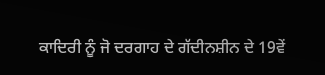ਕਾਦਿਰੀ ਨੂੰ ਜੋ ਦਰਗਾਹ ਦੇ ਗੱਦੀਨਸ਼ੀਨ ਦੇ 19ਵੇਂ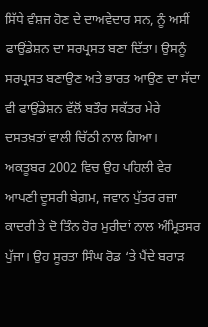ਸਿੱਧੇ ਵੰਸ਼ਜ ਹੋਣ ਦੇ ਦਾਅਵੇਦਾਰ ਸਨ, ਨੂੰ ਅਸੀਂ ਫਾਉਂਡੇਸ਼ਨ ਦਾ ਸਰਪ੍ਰਸਤ ਬਣਾ ਦਿੱਤਾ। ਉਸਨੂੰ ਸਰਪ੍ਰਸਤ ਬਣਾਉਣ ਅਤੇ ਭਾਰਤ ਆਉਣ ਦਾ ਸੱਦਾ ਵੀ ਫਾਉਂਡੇਸ਼ਨ ਵੱਲੋਂ ਬਤੌਰ ਸਕੱਤਰ ਮੇਰੇ ਦਸਤਖ਼ਤਾਂ ਵਾਲੀ ਚਿੱਠੀ ਨਾਲ ਗਿਆ। ਅਕਤੂਬਰ 2002 ਵਿਚ ਉਹ ਪਹਿਲੀ ਵੇਰ ਆਪਣੀ ਦੂਸਰੀ ਬੇਗ਼ਮ, ਜਵਾਨ ਪੁੱਤਰ ਰਜ਼ਾ ਕਾਦਰੀ ਤੇ ਦੋ ਤਿੰਨ ਹੋਰ ਮੁਰੀਦਾਂ ਨਾਲ ਅੰਮ੍ਰਿਤਸਰ ਪੁੱਜਾ। ਉਹ ਸੂਰਤਾ ਸਿੰਘ ਰੋਡ ‘ਤੇ ਪੈਂਦੇ ਬਰਾੜ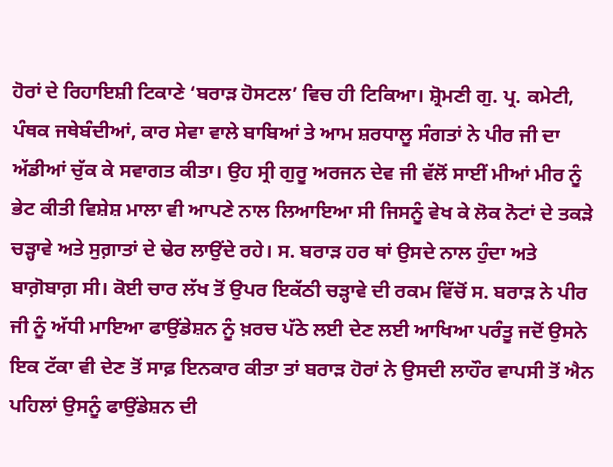ਹੋਰਾਂ ਦੇ ਰਿਹਾਇਸ਼ੀ ਟਿਕਾਣੇ ‘ਬਰਾੜ ਹੋਸਟਲ’ ਵਿਚ ਹੀ ਟਿਕਿਆ। ਸ਼੍ਰੋਮਣੀ ਗੁ. ਪ੍ਰ. ਕਮੇਟੀ, ਪੰਥਕ ਜਥੇਬੰਦੀਆਂ, ਕਾਰ ਸੇਵਾ ਵਾਲੇ ਬਾਬਿਆਂ ਤੇ ਆਮ ਸ਼ਰਧਾਲੂ ਸੰਗਤਾਂ ਨੇ ਪੀਰ ਜੀ ਦਾ ਅੱਡੀਆਂ ਚੁੱਕ ਕੇ ਸਵਾਗਤ ਕੀਤਾ। ਉਹ ਸ੍ਰੀ ਗੁਰੂ ਅਰਜਨ ਦੇਵ ਜੀ ਵੱਲੋਂ ਸਾਈਂ ਮੀਆਂ ਮੀਰ ਨੂੰ ਭੇਟ ਕੀਤੀ ਵਿਸ਼ੇਸ਼ ਮਾਲਾ ਵੀ ਆਪਣੇ ਨਾਲ ਲਿਆਇਆ ਸੀ ਜਿਸਨੂੰ ਵੇਖ ਕੇ ਲੋਕ ਨੋਟਾਂ ਦੇ ਤਕੜੇ ਚੜ੍ਹਾਵੇ ਅਤੇ ਸੁਗ਼ਾਤਾਂ ਦੇ ਢੇਰ ਲਾਉਂਦੇ ਰਹੇ। ਸ. ਬਰਾੜ ਹਰ ਥਾਂ ਉਸਦੇ ਨਾਲ ਹੁੰਦਾ ਅਤੇ ਬਾਗ਼ੋਬਾਗ਼ ਸੀ। ਕੋਈ ਚਾਰ ਲੱਖ ਤੋਂ ਉਪਰ ਇਕੱਠੀ ਚੜ੍ਹਾਵੇ ਦੀ ਰਕਮ ਵਿੱਚੋਂ ਸ. ਬਰਾੜ ਨੇ ਪੀਰ ਜੀ ਨੂੰ ਅੱਧੀ ਮਾਇਆ ਫਾਉਂਡੇਸ਼ਨ ਨੂੰ ਖ਼ਰਚ ਪੱਠੇ ਲਈ ਦੇਣ ਲਈ ਆਖਿਆ ਪਰੰਤੂ ਜਦੋਂ ਉਸਨੇ ਇਕ ਟੱਕਾ ਵੀ ਦੇਣ ਤੋਂ ਸਾਫ਼ ਇਨਕਾਰ ਕੀਤਾ ਤਾਂ ਬਰਾੜ ਹੋਰਾਂ ਨੇ ਉਸਦੀ ਲਾਹੌਰ ਵਾਪਸੀ ਤੋਂ ਐਨ ਪਹਿਲਾਂ ਉਸਨੂੰ ਫਾਉਂਡੇਸ਼ਨ ਦੀ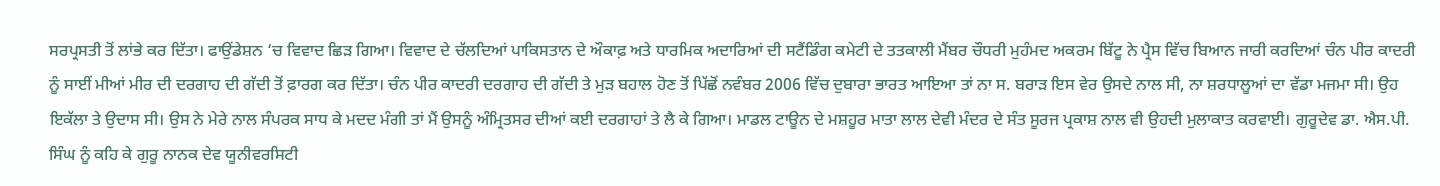ਸਰਪ੍ਰਸਤੀ ਤੋਂ ਲਾਂਭੇ ਕਰ ਦਿੱਤਾ। ਫਾਉਂਡੇਸ਼ਨ ‘ਚ ਵਿਵਾਦ ਛਿੜ ਗਿਆ। ਵਿਵਾਦ ਦੇ ਚੱਲਦਿਆਂ ਪਾਕਿਸਤਾਨ ਦੇ ਔਕਾਫ਼ ਅਤੇ ਧਾਰਮਿਕ ਅਦਾਰਿਆਂ ਦੀ ਸਟੈਂਡਿੰਗ ਕਮੇਟੀ ਦੇ ਤਤਕਾਲੀ ਮੈਂਬਰ ਚੌਧਰੀ ਮੁਹੰਮਦ ਅਕਰਮ ਬਿੱਟੂ ਨੇ ਪ੍ਰੈਸ ਵਿੱਚ ਬਿਆਨ ਜਾਰੀ ਕਰਦਿਆਂ ਚੰਨ ਪੀਰ ਕਾਦਰੀ ਨੂੰ ਸਾਈਂ ਮੀਆਂ ਮੀਰ ਦੀ ਦਰਗਾਹ ਦੀ ਗੱਦੀ ਤੋਂ ਫ਼ਾਰਗ ਕਰ ਦਿੱਤਾ। ਚੰਨ ਪੀਰ ਕਾਦਰੀ ਦਰਗਾਹ ਦੀ ਗੱਦੀ ਤੇ ਮੁੜ ਬਹਾਲ ਹੋਣ ਤੋਂ ਪਿੱਛੋਂ ਨਵੰਬਰ 2006 ਵਿੱਚ ਦੁਬਾਰਾ ਭਾਰਤ ਆਇਆ ਤਾਂ ਨਾ ਸ. ਬਰਾੜ ਇਸ ਵੇਰ ਉਸਦੇ ਨਾਲ ਸੀ, ਨਾ ਸ਼ਰਧਾਲੂਆਂ ਦਾ ਵੱਡਾ ਮਜਮਾ ਸੀ। ਉਹ ਇਕੱਲਾ ਤੇ ਉਦਾਸ ਸੀ। ਉਸ ਨੇ ਮੇਰੇ ਨਾਲ ਸੰਪਰਕ ਸਾਧ ਕੇ ਮਦਦ ਮੰਗੀ ਤਾਂ ਮੈਂ ਉਸਨੂੰ ਅੰਮ੍ਰਿਤਸਰ ਦੀਆਂ ਕਈ ਦਰਗਾਹਾਂ ਤੇ ਲੈ ਕੇ ਗਿਆ। ਮਾਡਲ ਟਾਊਨ ਦੇ ਮਸ਼ਹੂਰ ਮਾਤਾ ਲਾਲ ਦੇਵੀ ਮੰਦਰ ਦੇ ਸੰਤ ਸੂਰਜ ਪ੍ਰਕਾਸ਼ ਨਾਲ ਵੀ ਉਹਦੀ ਮੁਲਾਕਾਤ ਕਰਵਾਈ। ਗੁਰੂਦੇਵ ਡਾ. ਐਸ.ਪੀ. ਸਿੰਘ ਨੂੰ ਕਹਿ ਕੇ ਗੁਰੂ ਨਾਨਕ ਦੇਵ ਯੂਨੀਵਰਸਿਟੀ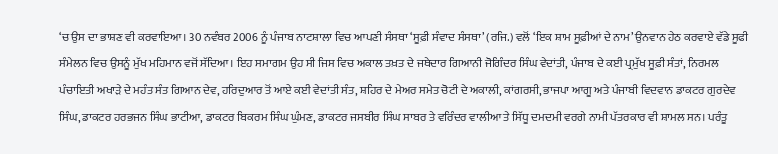‘ਚ ਉਸ ਦਾ ਭਾਸ਼ਣ ਵੀ ਕਰਵਾਇਆ। 30 ਨਵੰਬਰ 2006 ਨੂੰ ਪੰਜਾਬ ਨਾਟਸ਼ਾਲਾ ਵਿਚ ਆਪਣੀ ਸੰਸਥਾ ‘ਸੂਫ਼ੀ ਸੰਵਾਦ ਸੰਸਥਾ’ (ਰਜਿ.) ਵਲੋਂ ‘ਇਕ ਸ਼ਾਮ ਸੂਫ਼ੀਆਂ ਦੇ ਨਾਮ’ ਉਨਵਾਨ ਹੇਠ ਕਰਵਾਏ ਵੱਡੇ ਸੂਫੀ ਸੰਮੇਲਨ ਵਿਚ ਉਸਨੂੰ ਮੁੱਖ ਮਹਿਮਾਨ ਵਜੋਂ ਸੱਦਿਆ। ਇਹ ਸਮਾਗਮ ਉਹ ਸੀ ਜਿਸ ਵਿਚ ਅਕਾਲ ਤਖ਼ਤ ਦੇ ਜਥੇਦਾਰ ਗਿਆਨੀ ਜੋਗਿੰਦਰ ਸਿੰਘ ਵੇਦਾਂਤੀ, ਪੰਜਾਬ ਦੇ ਕਈ ਪ੍ਰਮੁੱਖ ਸੂਫ਼ੀ ਸੰਤਾਂ, ਨਿਰਮਲ ਪੰਚਾਇਤੀ ਅਖਾੜੇ ਦੇ ਮਹੰਤ ਸੰਤ ਗਿਆਨ ਦੇਵ, ਹਰਿਦੁਆਰ ਤੋਂ ਆਏ ਕਈ ਵੇਦਾਂਤੀ ਸੰਤ, ਸ਼ਹਿਰ ਦੇ ਮੇਅਰ ਸਮੇਤ ਚੋਟੀ ਦੇ ਅਕਾਲੀ, ਕਾਂਗਰਸੀ, ਭਾਜਪਾ ਆਗੂ ਅਤੇ ਪੰਜਾਬੀ ਵਿਦਵਾਨ ਡਾਕਟਰ ਗੁਰਦੇਵ ਸਿੰਘ, ਡਾਕਟਰ ਹਰਭਜਨ ਸਿੰਘ ਭਾਟੀਆ, ਡਾਕਟਰ ਬਿਕਰਮ ਸਿੰਘ ਘੁੰਮਣ, ਡਾਕਟਰ ਜਸਬੀਰ ਸਿੰਘ ਸਾਬਰ ਤੇ ਵਰਿੰਦਰ ਵਾਲੀਆ ਤੇ ਸਿੱਧੂ ਦਮਦਮੀ ਵਰਗੇ ਨਾਮੀ ਪੱਤਰਕਾਰ ਵੀ ਸ਼ਾਮਲ ਸਨ। ਪਰੰਤੂ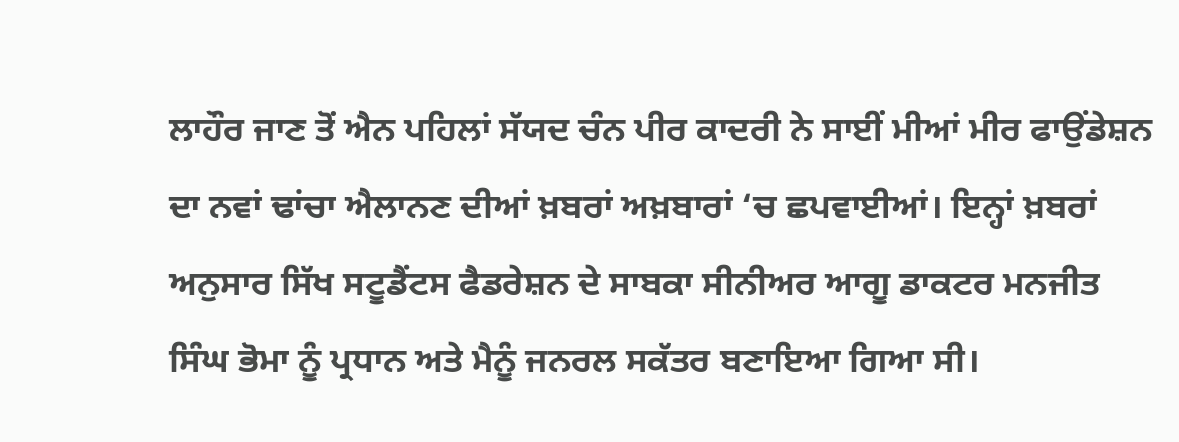ਲਾਹੌਰ ਜਾਣ ਤੋਂ ਐਨ ਪਹਿਲਾਂ ਸੱਯਦ ਚੰਨ ਪੀਰ ਕਾਦਰੀ ਨੇ ਸਾਈਂ ਮੀਆਂ ਮੀਰ ਫਾਉਂਡੇਸ਼ਨ ਦਾ ਨਵਾਂ ਢਾਂਚਾ ਐਲਾਨਣ ਦੀਆਂ ਖ਼ਬਰਾਂ ਅਖ਼ਬਾਰਾਂ ‘ਚ ਛਪਵਾਈਆਂ। ਇਨ੍ਹਾਂ ਖ਼ਬਰਾਂ ਅਨੁਸਾਰ ਸਿੱਖ ਸਟੂਡੈਂਟਸ ਫੈਡਰੇਸ਼ਨ ਦੇ ਸਾਬਕਾ ਸੀਨੀਅਰ ਆਗੂ ਡਾਕਟਰ ਮਨਜੀਤ ਸਿੰਘ ਭੋਮਾ ਨੂੰ ਪ੍ਰਧਾਨ ਅਤੇ ਮੈਨੂੰ ਜਨਰਲ ਸਕੱਤਰ ਬਣਾਇਆ ਗਿਆ ਸੀ।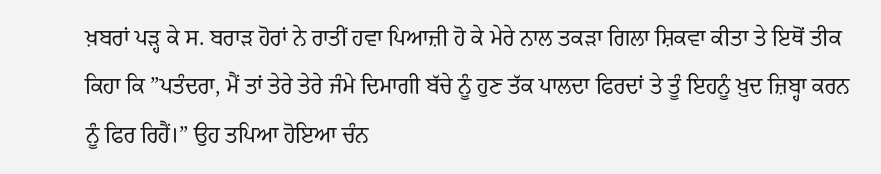ਖ਼ਬਰਾਂ ਪੜ੍ਹ ਕੇ ਸ. ਬਰਾੜ ਹੋਰਾਂ ਨੇ ਰਾਤੀਂ ਹਵਾ ਪਿਆਜ਼ੀ ਹੋ ਕੇ ਮੇਰੇ ਨਾਲ ਤਕੜਾ ਗਿਲਾ ਸ਼ਿਕਵਾ ਕੀਤਾ ਤੇ ਇਥੋਂ ਤੀਕ ਕਿਹਾ ਕਿ ”ਪਤੰਦਰਾ, ਮੈਂ ਤਾਂ ਤੇਰੇ ਤੇਰੇ ਜੰਮੇ ਦਿਮਾਗੀ ਬੱਚੇ ਨੂੰ ਹੁਣ ਤੱਕ ਪਾਲਦਾ ਫਿਰਦਾਂ ਤੇ ਤੂੰ ਇਹਨੂੰ ਖ਼ੁਦ ਜ਼ਿਬ੍ਹਾ ਕਰਨ ਨੂੰ ਫਿਰ ਰਿਹੈਂ।” ਉਹ ਤਪਿਆ ਹੋਇਆ ਚੰਨ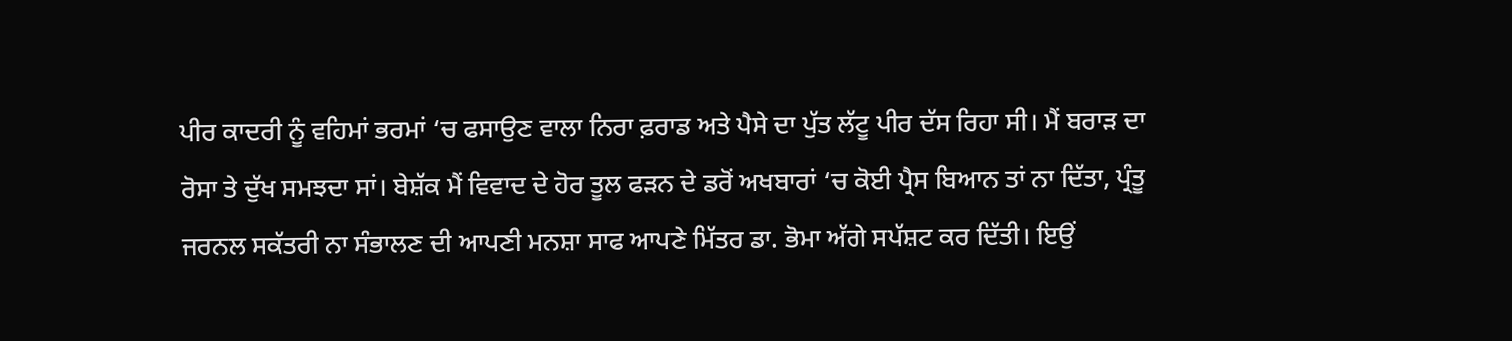ਪੀਰ ਕਾਦਰੀ ਨੂੰ ਵਹਿਮਾਂ ਭਰਮਾਂ ‘ਚ ਫਸਾਉਣ ਵਾਲਾ ਨਿਰਾ ਫ਼ਰਾਡ ਅਤੇ ਪੈਸੇ ਦਾ ਪੁੱਤ ਲੱਟੂ ਪੀਰ ਦੱਸ ਰਿਹਾ ਸੀ। ਮੈਂ ਬਰਾੜ ਦਾ ਰੋਸਾ ਤੇ ਦੁੱਖ ਸਮਝਦਾ ਸਾਂ। ਬੇਸ਼ੱਕ ਮੈਂ ਵਿਵਾਦ ਦੇ ਹੋਰ ਤੂਲ ਫੜਨ ਦੇ ਡਰੋਂ ਅਖਬਾਰਾਂ ‘ਚ ਕੋਈ ਪ੍ਰੈਸ ਬਿਆਨ ਤਾਂ ਨਾ ਦਿੱਤਾ, ਪ੍ਰੰਤੂ ਜਰਨਲ ਸਕੱਤਰੀ ਨਾ ਸੰਭਾਲਣ ਦੀ ਆਪਣੀ ਮਨਸ਼ਾ ਸਾਫ ਆਪਣੇ ਮਿੱਤਰ ਡਾ. ਭੋਮਾ ਅੱਗੇ ਸਪੱਸ਼ਟ ਕਰ ਦਿੱਤੀ। ਇਉਂ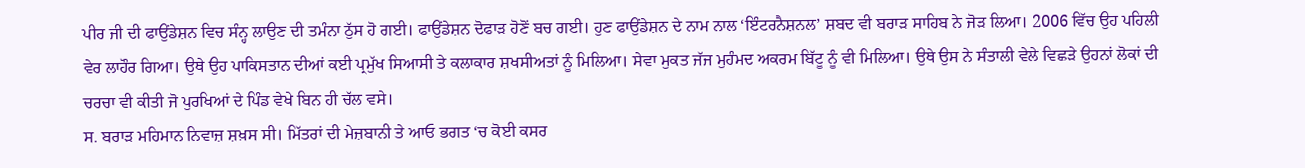ਪੀਰ ਜੀ ਦੀ ਫਾਉਂਡੇਸ਼ਨ ਵਿਚ ਸੰਨ੍ਹ ਲਾਉਣ ਦੀ ਤਮੰਨਾ ਠੁੱਸ ਹੋ ਗਈ। ਫਾਉਂਡੇਸ਼ਨ ਦੋਫਾੜ ਹੋਣੋਂ ਬਚ ਗਈ। ਹੁਣ ਫਾਉਂਡੇਸ਼ਨ ਦੇ ਨਾਮ ਨਾਲ ‘ਇੰਟਰਨੈਸ਼ਨਲ’ ਸ਼ਬਦ ਵੀ ਬਰਾੜ ਸਾਹਿਬ ਨੇ ਜੋੜ ਲਿਆ। 2006 ਵਿੱਚ ਉਹ ਪਹਿਲੀ ਵੇਰ ਲਾਹੌਰ ਗਿਆ। ਉਥੇ ਉਹ ਪਾਕਿਸਤਾਨ ਦੀਆਂ ਕਈ ਪ੍ਰਮੁੱਖ ਸਿਆਸੀ ਤੇ ਕਲਾਕਾਰ ਸ਼ਖਸੀਅਤਾਂ ਨੂੰ ਮਿਲਿਆ। ਸੇਵਾ ਮੁਕਤ ਜੱਜ ਮੁਹੰਮਦ ਅਕਰਮ ਬਿੱਟੂ ਨੂੰ ਵੀ ਮਿਲਿਆ। ਉਥੇ ਉਸ ਨੇ ਸੰਤਾਲੀ ਵੇਲੇ ਵਿਛੜੇ ਉਹਨਾਂ ਲੋਕਾਂ ਦੀ ਚਰਚਾ ਵੀ ਕੀਤੀ ਜੋ ਪੁਰਖਿਆਂ ਦੇ ਪਿੰਡ ਵੇਖੇ ਬਿਨ ਹੀ ਚੱਲ ਵਸੇ।
ਸ. ਬਰਾੜ ਮਹਿਮਾਨ ਨਿਵਾਜ਼ ਸ਼ਖ਼ਸ ਸੀ। ਮਿੱਤਰਾਂ ਦੀ ਮੇਜ਼ਬਾਨੀ ਤੇ ਆਓ ਭਗਤ ‘ਚ ਕੋਈ ਕਸਰ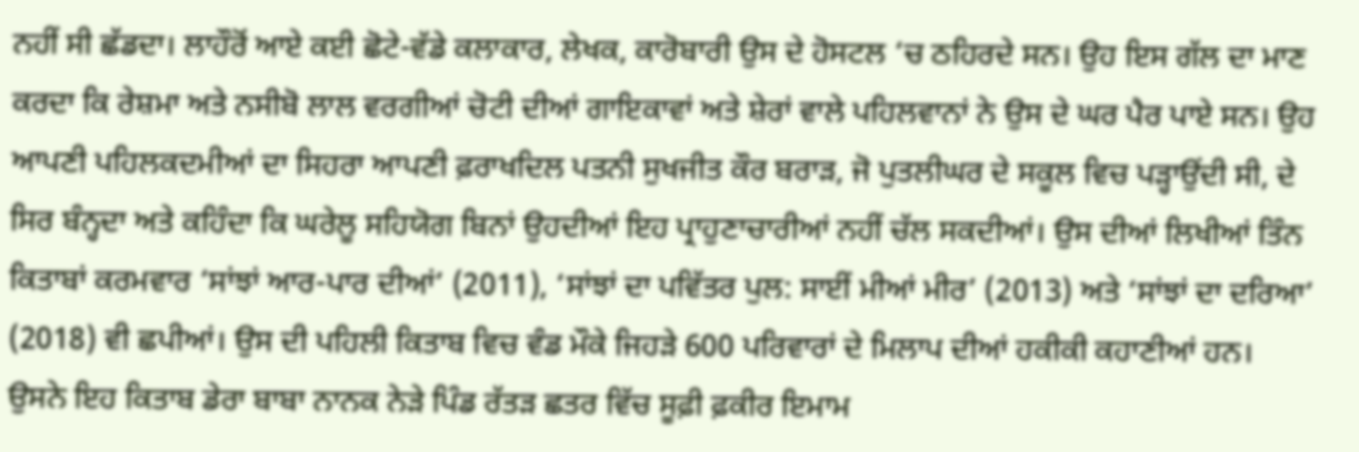ਨਹੀਂ ਸੀ ਛੱਡਦਾ। ਲਾਹੌਰੋਂ ਆਏ ਕਈ ਛੋਟੇ-ਵੱਡੇ ਕਲਾਕਾਰ, ਲੇਖਕ, ਕਾਰੋਬਾਰੀ ਉਸ ਦੇ ਹੋਸਟਲ ‘ਚ ਠਹਿਰਦੇ ਸਨ। ਉਹ ਇਸ ਗੱਲ ਦਾ ਮਾਣ ਕਰਦਾ ਕਿ ਰੇਸ਼ਮਾ ਅਤੇ ਨਸੀਬੋ ਲਾਲ ਵਰਗੀਆਂ ਚੋਟੀ ਦੀਆਂ ਗਾਇਕਾਵਾਂ ਅਤੇ ਸ਼ੇਰਾਂ ਵਾਲੇ ਪਹਿਲਵਾਨਾਂ ਨੇ ਉਸ ਦੇ ਘਰ ਪੈਰ ਪਾਏ ਸਨ। ਉਹ ਆਪਣੀ ਪਹਿਲਕਦਮੀਆਂ ਦਾ ਸਿਹਰਾ ਆਪਣੀ ਫ਼ਰਾਖਦਿਲ ਪਤਨੀ ਸੁਖਜੀਤ ਕੌਰ ਬਰਾੜ, ਜੋ ਪੁਤਲੀਘਰ ਦੇ ਸਕੂਲ ਵਿਚ ਪੜ੍ਹਾਉਂਦੀ ਸੀ, ਦੇ ਸਿਰ ਬੰਨ੍ਹਦਾ ਅਤੇ ਕਹਿੰਦਾ ਕਿ ਘਰੇਲੂ ਸਹਿਯੋਗ ਬਿਨਾਂ ਉਹਦੀਆਂ ਇਹ ਪ੍ਰਾਹੁਣਾਚਾਰੀਆਂ ਨਹੀਂ ਚੱਲ ਸਕਦੀਆਂ। ਉਸ ਦੀਆਂ ਲਿਖੀਆਂ ਤਿੰਨ ਕਿਤਾਬਾਂ ਕਰਮਵਾਰ ‘ਸਾਂਝਾਂ ਆਰ-ਪਾਰ ਦੀਆਂ’ (2011), ‘ਸਾਂਝਾਂ ਦਾ ਪਵਿੱਤਰ ਪੁਲ: ਸਾਈਂ ਮੀਆਂ ਮੀਰ’ (2013) ਅਤੇ ‘ਸਾਂਝਾਂ ਦਾ ਦਰਿਆ’ (2018) ਵੀ ਛਪੀਆਂ। ਉਸ ਦੀ ਪਹਿਲੀ ਕਿਤਾਬ ਵਿਚ ਵੰਡ ਮੌਕੇ ਜਿਹੜੇ 600 ਪਰਿਵਾਰਾਂ ਦੇ ਮਿਲਾਪ ਦੀਆਂ ਹਕੀਕੀ ਕਹਾਣੀਆਂ ਹਨ। ਉਸਨੇ ਇਹ ਕਿਤਾਬ ਡੇਰਾ ਬਾਬਾ ਨਾਨਕ ਨੇੜੇ ਪਿੰਡ ਰੱਤੜ ਛਤਰ ਵਿੱਚ ਸੂਫ਼ੀ ਫ਼ਕੀਰ ਇਮਾਮ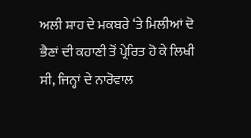ਅਲੀ ਸ਼ਾਹ ਦੇ ਮਕਬਰੇ ‘ਤੇ ਮਿਲੀਆਂ ਦੋ ਭੈਣਾਂ ਦੀ ਕਹਾਣੀ ਤੋਂ ਪ੍ਰੇਰਿਤ ਹੋ ਕੇ ਲਿਖੀ ਸੀ, ਜਿਨ੍ਹਾਂ ਦੇ ਨਾਰੋਵਾਲ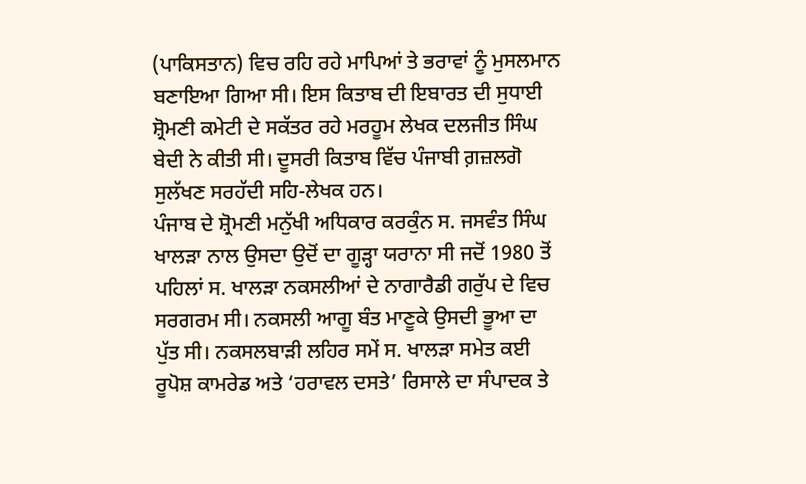(ਪਾਕਿਸਤਾਨ) ਵਿਚ ਰਹਿ ਰਹੇ ਮਾਪਿਆਂ ਤੇ ਭਰਾਵਾਂ ਨੂੰ ਮੁਸਲਮਾਨ ਬਣਾਇਆ ਗਿਆ ਸੀ। ਇਸ ਕਿਤਾਬ ਦੀ ਇਬਾਰਤ ਦੀ ਸੁਧਾਈ ਸ਼੍ਰੋਮਣੀ ਕਮੇਟੀ ਦੇ ਸਕੱਤਰ ਰਹੇ ਮਰਹੂਮ ਲੇਖਕ ਦਲਜੀਤ ਸਿੰਘ ਬੇਦੀ ਨੇ ਕੀਤੀ ਸੀ। ਦੂਸਰੀ ਕਿਤਾਬ ਵਿੱਚ ਪੰਜਾਬੀ ਗ਼ਜ਼ਲਗੋ ਸੁਲੱਖਣ ਸਰਹੱਦੀ ਸਹਿ-ਲੇਖਕ ਹਨ।
ਪੰਜਾਬ ਦੇ ਸ਼੍ਰੋਮਣੀ ਮਨੁੱਖੀ ਅਧਿਕਾਰ ਕਰਕੁੰਨ ਸ. ਜਸਵੰਤ ਸਿੰਘ ਖਾਲੜਾ ਨਾਲ ਉਸਦਾ ਉਦੋਂ ਦਾ ਗੂੜ੍ਹਾ ਯਰਾਨਾ ਸੀ ਜਦੋਂ 1980 ਤੋਂ ਪਹਿਲਾਂ ਸ. ਖਾਲੜਾ ਨਕਸਲੀਆਂ ਦੇ ਨਾਗਾਰੈਡੀ ਗਰੁੱਪ ਦੇ ਵਿਚ ਸਰਗਰਮ ਸੀ। ਨਕਸਲੀ ਆਗੂ ਬੰਤ ਮਾਣੂਕੇ ਉਸਦੀ ਭੂਆ ਦਾ ਪੁੱਤ ਸੀ। ਨਕਸਲਬਾੜੀ ਲਹਿਰ ਸਮੇਂ ਸ. ਖਾਲੜਾ ਸਮੇਤ ਕਈ ਰੂਪੋਸ਼ ਕਾਮਰੇਡ ਅਤੇ ‘ਹਰਾਵਲ ਦਸਤੇ’ ਰਿਸਾਲੇ ਦਾ ਸੰਪਾਦਕ ਤੇ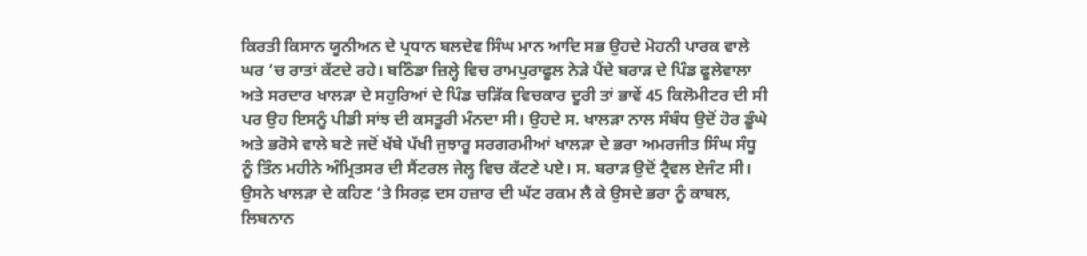ਕਿਰਤੀ ਕਿਸਾਨ ਯੂਨੀਅਨ ਦੇ ਪ੍ਰਧਾਨ ਬਲਦੇਵ ਸਿੰਘ ਮਾਨ ਆਦਿ ਸਭ ਉਹਦੇ ਮੋਹਨੀ ਪਾਰਕ ਵਾਲੇ ਘਰ ‘ਚ ਰਾਤਾਂ ਕੱਟਦੇ ਰਹੇ। ਬਠਿੰਡਾ ਜ਼ਿਲ੍ਹੇ ਵਿਚ ਰਾਮਪੁਰਾਫੂਲ ਨੇੜੇ ਪੈਂਦੇ ਬਰਾੜ ਦੇ ਪਿੰਡ ਫੂਲੇਵਾਲਾ ਅਤੇ ਸਰਦਾਰ ਖਾਲੜਾ ਦੇ ਸਹੁਰਿਆਂ ਦੇ ਪਿੰਡ ਚੜਿੱਕ ਵਿਚਕਾਰ ਦੂਰੀ ਤਾਂ ਭਾਵੇਂ 45 ਕਿਲੋਮੀਟਰ ਦੀ ਸੀ ਪਰ ਉਹ ਇਸਨੂੰ ਪੀਡੀ ਸਾਂਝ ਦੀ ਕਸਤੂਰੀ ਮੰਨਦਾ ਸੀ। ਉਹਦੇ ਸ. ਖਾਲੜਾ ਨਾਲ ਸੰਬੰਧ ਉਦੋਂ ਹੋਰ ਡੂੰਘੇ ਅਤੇ ਭਰੋਸੇ ਵਾਲੇ ਬਣੇ ਜਦੋਂ ਖੱਬੇ ਪੱਖੀ ਜੁਝਾਰੂ ਸਰਗਰਮੀਆਂ ਖਾਲੜਾ ਦੇ ਭਰਾ ਅਮਰਜੀਤ ਸਿੰਘ ਸੰਧੂ ਨੂੰ ਤਿੰਨ ਮਹੀਨੇ ਅੰਮ੍ਰਿਤਸਰ ਦੀ ਸੈਂਟਰਲ ਜੇਲ੍ਹ ਵਿਚ ਕੱਟਣੇ ਪਏ। ਸ. ਬਰਾੜ ਉਦੋਂ ਟ੍ਰੈਵਲ ਏਜੰਟ ਸੀ। ਉਸਨੇ ਖਾਲੜਾ ਦੇ ਕਹਿਣ ‘ਤੇ ਸਿਰਫ਼ ਦਸ ਹਜ਼ਾਰ ਦੀ ਘੱਟ ਰਕਮ ਲੈ ਕੇ ਉਸਦੇ ਭਰਾ ਨੂੰ ਕਾਬਲ, ਲਿਬਨਾਨ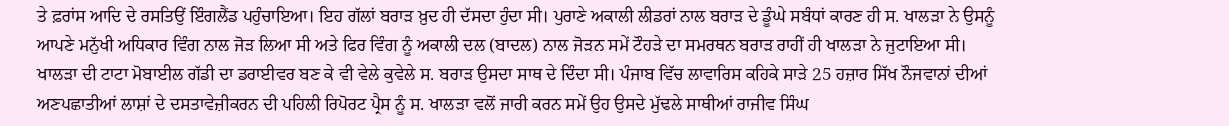ਤੇ ਫ਼ਰਾਂਸ ਆਦਿ ਦੇ ਰਸਤਿਉਂ ਇੰਗਲੈਂਡ ਪਹੁੰਚਾਇਆ। ਇਹ ਗੱਲਾਂ ਬਰਾੜ ਖ਼ੁਦ ਹੀ ਦੱਸਦਾ ਹੁੰਦਾ ਸੀ। ਪੁਰਾਣੇ ਅਕਾਲੀ ਲੀਡਰਾਂ ਨਾਲ ਬਰਾੜ ਦੇ ਡੂੰਘੇ ਸਬੰਧਾਂ ਕਾਰਣ ਹੀ ਸ. ਖਾਲੜਾ ਨੇ ਉਸਨੂੰ ਆਪਣੇ ਮਨੁੱਖੀ ਅਧਿਕਾਰ ਵਿੰਗ ਨਾਲ ਜੋੜ ਲਿਆ ਸੀ ਅਤੇ ਫਿਰ ਵਿੰਗ ਨੂੰ ਅਕਾਲੀ ਦਲ (ਬਾਦਲ) ਨਾਲ ਜੋੜਨ ਸਮੇਂ ਟੌਹੜੇ ਦਾ ਸਮਰਥਨ ਬਰਾੜ ਰਾਹੀਂ ਹੀ ਖਾਲੜਾ ਨੇ ਜੁਟਾਇਆ ਸੀ। ਖਾਲੜਾ ਦੀ ਟਾਟਾ ਮੋਬਾਈਲ ਗੱਡੀ ਦਾ ਡਰਾਈਵਰ ਬਣ ਕੇ ਵੀ ਵੇਲੇ ਕੁਵੇਲੇ ਸ. ਬਰਾੜ ਉਸਦਾ ਸਾਥ ਦੇ ਦਿੰਦਾ ਸੀ। ਪੰਜਾਬ ਵਿੱਚ ਲਾਵਾਰਿਸ ਕਹਿਕੇ ਸਾੜੇ 25 ਹਜ਼ਾਰ ਸਿੱਖ ਨੌਜਵਾਨਾਂ ਦੀਆਂ ਅਣਪਛਾਤੀਆਂ ਲਾਸ਼ਾਂ ਦੇ ਦਸਤਾਵੇਜ਼ੀਕਰਨ ਦੀ ਪਹਿਲੀ ਰਿਪੋਰਟ ਪ੍ਰੈਸ ਨੂੰ ਸ. ਖਾਲੜਾ ਵਲੋਂ ਜਾਰੀ ਕਰਨ ਸਮੇਂ ਉਹ ਉਸਦੇ ਮੁੱਢਲੇ ਸਾਥੀਆਂ ਰਾਜੀਵ ਸਿੰਘ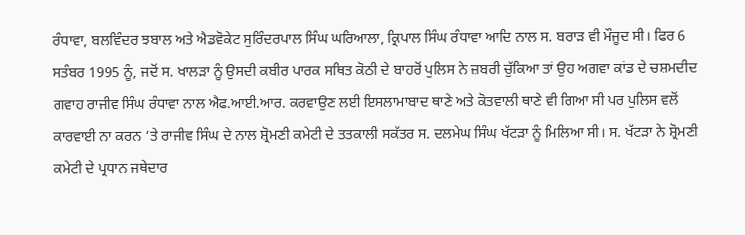ਰੰਧਾਵਾ, ਬਲਵਿੰਦਰ ਝਬਾਲ ਅਤੇ ਐਡਵੋਕੇਟ ਸੁਰਿੰਦਰਪਾਲ ਸਿੰਘ ਘਰਿਆਲਾ, ਕ੍ਰਿਪਾਲ ਸਿੰਘ ਰੰਧਾਵਾ ਆਦਿ ਨਾਲ ਸ. ਬਰਾੜ ਵੀ ਮੌਜੂਦ ਸੀ। ਫਿਰ 6 ਸਤੰਬਰ 1995 ਨੂੰ, ਜਦੋਂ ਸ. ਖਾਲੜਾ ਨੂੰ ਉਸਦੀ ਕਬੀਰ ਪਾਰਕ ਸਥਿਤ ਕੋਠੀ ਦੇ ਬਾਹਰੋਂ ਪੁਲਿਸ ਨੇ ਜ਼ਬਰੀ ਚੁੱਕਿਆ ਤਾਂ ਉਹ ਅਗਵਾ ਕਾਂਡ ਦੇ ਚਸ਼ਮਦੀਦ ਗਵਾਹ ਰਾਜੀਵ ਸਿੰਘ ਰੰਧਾਵਾ ਨਾਲ ਐਫ.ਆਈ.ਆਰ. ਕਰਵਾਉਣ ਲਈ ਇਸਲਾਮਾਬਾਦ ਥਾਣੇ ਅਤੇ ਕੋਤਵਾਲੀ ਥਾਣੇ ਵੀ ਗਿਆ ਸੀ ਪਰ ਪੁਲਿਸ ਵਲੋਂ ਕਾਰਵਾਈ ਨਾ ਕਰਨ ‘ਤੇ ਰਾਜੀਵ ਸਿੰਘ ਦੇ ਨਾਲ ਸ਼੍ਰੋਮਣੀ ਕਮੇਟੀ ਦੇ ਤਤਕਾਲੀ ਸਕੱਤਰ ਸ. ਦਲਮੇਘ ਸਿੰਘ ਖੱਟੜਾ ਨੂੰ ਮਿਲਿਆ ਸੀ। ਸ. ਖੱਟੜਾ ਨੇ ਸ਼੍ਰੋਮਣੀ ਕਮੇਟੀ ਦੇ ਪ੍ਰਧਾਨ ਜਥੇਦਾਰ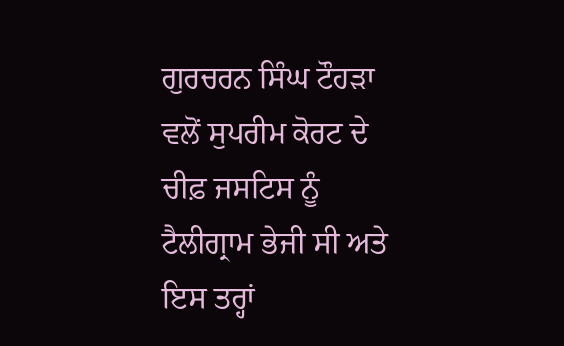ਗੁਰਚਰਨ ਸਿੰਘ ਟੌਹੜਾ ਵਲੋਂ ਸੁਪਰੀਮ ਕੋਰਟ ਦੇ ਚੀਫ਼ ਜਸਟਿਸ ਨੂੰ ਟੈਲੀਗ੍ਰਾਮ ਭੇਜੀ ਸੀ ਅਤੇ ਇਸ ਤਰ੍ਹਾਂ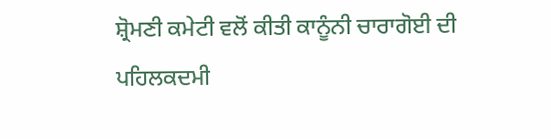ਸ਼੍ਰੋਮਣੀ ਕਮੇਟੀ ਵਲੋਂ ਕੀਤੀ ਕਾਨੂੰਨੀ ਚਾਰਾਗੋਈ ਦੀ ਪਹਿਲਕਦਮੀ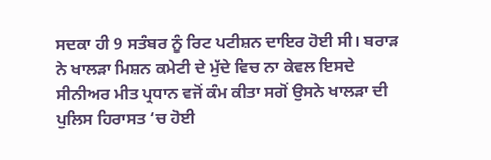ਸਦਕਾ ਹੀ 9 ਸਤੰਬਰ ਨੂੰ ਰਿਟ ਪਟੀਸ਼ਨ ਦਾਇਰ ਹੋਈ ਸੀ। ਬਰਾੜ ਨੇ ਖਾਲੜਾ ਮਿਸ਼ਨ ਕਮੇਟੀ ਦੇ ਮੁੱਦੇ ਵਿਚ ਨਾ ਕੇਵਲ ਇਸਦੇ ਸੀਨੀਅਰ ਮੀਤ ਪ੍ਰਧਾਨ ਵਜੋਂ ਕੰਮ ਕੀਤਾ ਸਗੋਂ ਉਸਨੇ ਖਾਲੜਾ ਦੀ ਪੁਲਿਸ ਹਿਰਾਸਤ ‘ਚ ਹੋਈ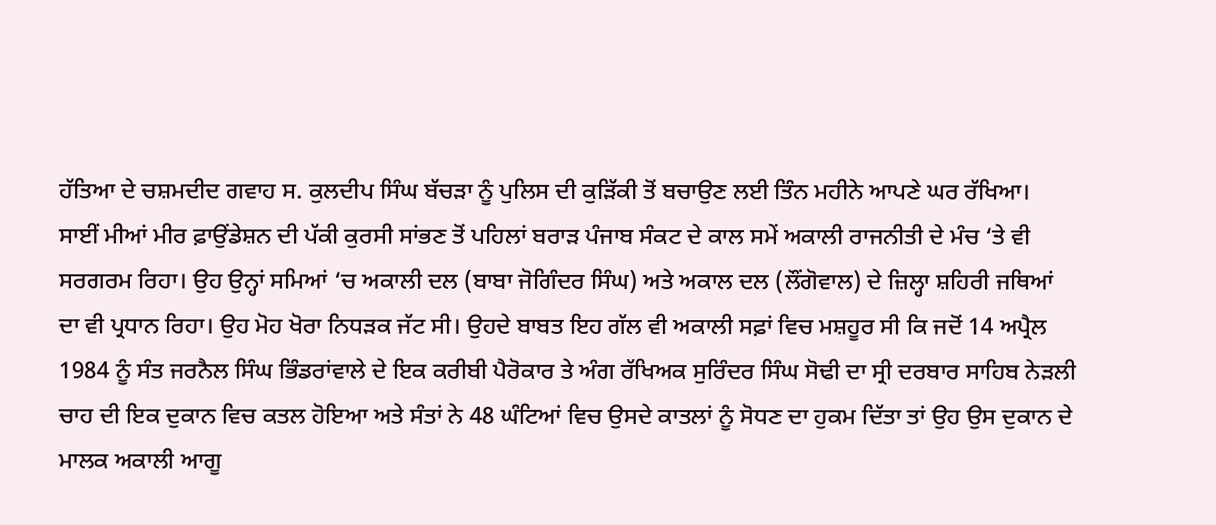ਹੱਤਿਆ ਦੇ ਚਸ਼ਮਦੀਦ ਗਵਾਹ ਸ. ਕੁਲਦੀਪ ਸਿੰਘ ਬੱਚੜਾ ਨੂੰ ਪੁਲਿਸ ਦੀ ਕੁੜਿੱਕੀ ਤੋਂ ਬਚਾਉਣ ਲਈ ਤਿੰਨ ਮਹੀਨੇ ਆਪਣੇ ਘਰ ਰੱਖਿਆ।
ਸਾਈਂ ਮੀਆਂ ਮੀਰ ਫ਼ਾਉਂਡੇਸ਼ਨ ਦੀ ਪੱਕੀ ਕੁਰਸੀ ਸਾਂਭਣ ਤੋਂ ਪਹਿਲਾਂ ਬਰਾੜ ਪੰਜਾਬ ਸੰਕਟ ਦੇ ਕਾਲ ਸਮੇਂ ਅਕਾਲੀ ਰਾਜਨੀਤੀ ਦੇ ਮੰਚ ‘ਤੇ ਵੀ ਸਰਗਰਮ ਰਿਹਾ। ਉਹ ਉਨ੍ਹਾਂ ਸਮਿਆਂ ‘ਚ ਅਕਾਲੀ ਦਲ (ਬਾਬਾ ਜੋਗਿੰਦਰ ਸਿੰਘ) ਅਤੇ ਅਕਾਲ ਦਲ (ਲੌਂਗੋਵਾਲ) ਦੇ ਜ਼ਿਲ੍ਹਾ ਸ਼ਹਿਰੀ ਜਥਿਆਂ ਦਾ ਵੀ ਪ੍ਰਧਾਨ ਰਿਹਾ। ਉਹ ਮੋਹ ਖੋਰਾ ਨਿਧੜਕ ਜੱਟ ਸੀ। ਉਹਦੇ ਬਾਬਤ ਇਹ ਗੱਲ ਵੀ ਅਕਾਲੀ ਸਫ਼ਾਂ ਵਿਚ ਮਸ਼ਹੂਰ ਸੀ ਕਿ ਜਦੋਂ 14 ਅਪ੍ਰੈਲ 1984 ਨੂੰ ਸੰਤ ਜਰਨੈਲ ਸਿੰਘ ਭਿੰਡਰਾਂਵਾਲੇ ਦੇ ਇਕ ਕਰੀਬੀ ਪੈਰੋਕਾਰ ਤੇ ਅੰਗ ਰੱਖਿਅਕ ਸੁਰਿੰਦਰ ਸਿੰਘ ਸੋਢੀ ਦਾ ਸ੍ਰੀ ਦਰਬਾਰ ਸਾਹਿਬ ਨੇੜਲੀ ਚਾਹ ਦੀ ਇਕ ਦੁਕਾਨ ਵਿਚ ਕਤਲ ਹੋਇਆ ਅਤੇ ਸੰਤਾਂ ਨੇ 48 ਘੰਟਿਆਂ ਵਿਚ ਉਸਦੇ ਕਾਤਲਾਂ ਨੂੰ ਸੋਧਣ ਦਾ ਹੁਕਮ ਦਿੱਤਾ ਤਾਂ ਉਹ ਉਸ ਦੁਕਾਨ ਦੇ ਮਾਲਕ ਅਕਾਲੀ ਆਗੂ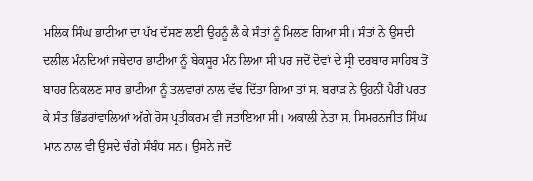ਮਲਿਕ ਸਿੰਘ ਭਾਟੀਆ ਦਾ ਪੱਖ ਦੱਸਣ ਲਈ ਉਹਨੂੰ ਲੈ ਕੇ ਸੰਤਾਂ ਨੂੰ ਮਿਲਣ ਗਿਆ ਸੀ। ਸੰਤਾਂ ਨੇ ਉਸਦੀ ਦਲੀਲ ਮੰਨਦਿਆਂ ਜਥੇਦਾਰ ਭਾਟੀਆ ਨੂੰ ਬੇਕਸੂਰ ਮੰਨ ਲਿਆ ਸੀ ਪਰ ਜਦੋਂ ਦੋਵਾਂ ਦੇ ਸ੍ਰੀ ਦਰਬਾਰ ਸਾਹਿਬ ਤੋਂ ਬਾਹਰ ਨਿਕਲਣ ਸਾਰ ਭਾਟੀਆ ਨੂੰ ਤਲਵਾਰਾਂ ਨਾਲ ਵੱਢ ਦਿੱਤਾ ਗਿਆ ਤਾਂ ਸ. ਬਰਾੜ ਨੇ ਉਹਨੀਂ ਪੈਰੀਂ ਪਰਤ ਕੇ ਸੰਤ ਭਿੰਡਰਾਂਵਾਲਿਆਂ ਅੱਗੇ ਰੋਸ ਪ੍ਰਤੀਕਰਮ ਵੀ ਜਤਾਇਆ ਸੀ। ਅਕਾਲੀ ਨੇਤਾ ਸ. ਸਿਮਰਨਜੀਤ ਸਿੰਘ ਮਾਨ ਨਾਲ ਵੀ ਉਸਦੇ ਚੰਗੇ ਸੰਬੰਧ ਸਨ। ਉਸਨੇ ਜਦੋਂ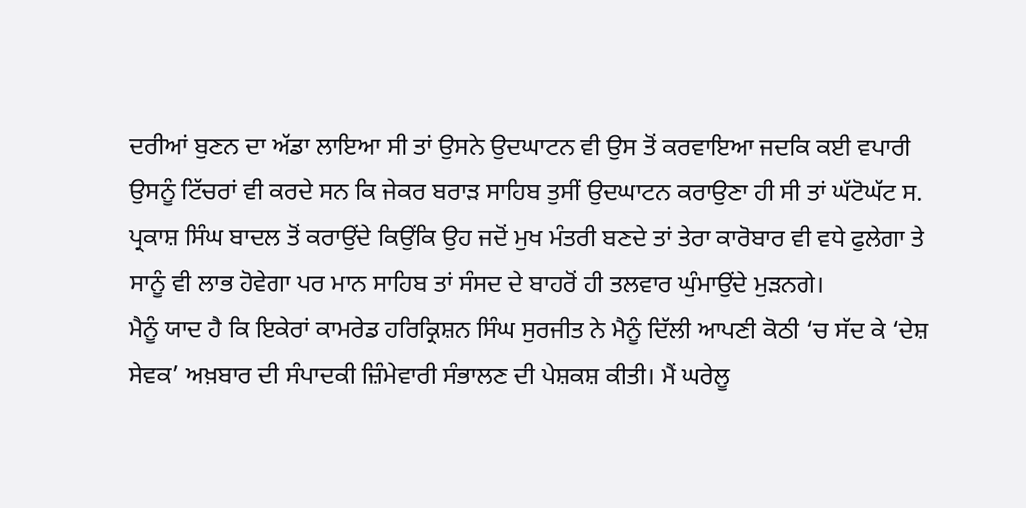ਦਰੀਆਂ ਬੁਣਨ ਦਾ ਅੱਡਾ ਲਾਇਆ ਸੀ ਤਾਂ ਉਸਨੇ ਉਦਘਾਟਨ ਵੀ ਉਸ ਤੋਂ ਕਰਵਾਇਆ ਜਦਕਿ ਕਈ ਵਪਾਰੀ ਉਸਨੂੰ ਟਿੱਚਰਾਂ ਵੀ ਕਰਦੇ ਸਨ ਕਿ ਜੇਕਰ ਬਰਾੜ ਸਾਹਿਬ ਤੁਸੀਂ ਉਦਘਾਟਨ ਕਰਾਉਣਾ ਹੀ ਸੀ ਤਾਂ ਘੱਟੋਘੱਟ ਸ. ਪ੍ਰਕਾਸ਼ ਸਿੰਘ ਬਾਦਲ ਤੋਂ ਕਰਾਉਂਦੇ ਕਿਉਂਕਿ ਉਹ ਜਦੋਂ ਮੁਖ ਮੰਤਰੀ ਬਣਦੇ ਤਾਂ ਤੇਰਾ ਕਾਰੋਬਾਰ ਵੀ ਵਧੇ ਫੁਲੇਗਾ ਤੇ ਸਾਨੂੰ ਵੀ ਲਾਭ ਹੋਵੇਗਾ ਪਰ ਮਾਨ ਸਾਹਿਬ ਤਾਂ ਸੰਸਦ ਦੇ ਬਾਹਰੋਂ ਹੀ ਤਲਵਾਰ ਘੁੰਮਾਉਂਦੇ ਮੁੜਨਗੇ।
ਮੈਨੂੰ ਯਾਦ ਹੈ ਕਿ ਇਕੇਰਾਂ ਕਾਮਰੇਡ ਹਰਿਕ੍ਰਿਸ਼ਨ ਸਿੰਘ ਸੁਰਜੀਤ ਨੇ ਮੈਨੂੰ ਦਿੱਲੀ ਆਪਣੀ ਕੋਠੀ ‘ਚ ਸੱਦ ਕੇ ‘ਦੇਸ਼ ਸੇਵਕ’ ਅਖ਼ਬਾਰ ਦੀ ਸੰਪਾਦਕੀ ਜ਼ਿੰਮੇਵਾਰੀ ਸੰਭਾਲਣ ਦੀ ਪੇਸ਼ਕਸ਼ ਕੀਤੀ। ਮੈਂ ਘਰੇਲੂ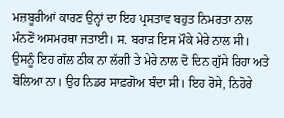ਮਜ਼ਬੂਰੀਆਂ ਕਾਰਣ ਉਨ੍ਹਾਂ ਦਾ ਇਹ ਪ੍ਰਸਤਾਵ ਬਹੁਤ ਨਿਮਰਤਾ ਨਾਲ ਮੰਨਣੋਂ ਅਸਮਰਥਾ ਜਤਾਈ। ਸ. ਬਰਾੜ ਇਸ ਮੌਕੇ ਮੇਰੇ ਨਾਲ ਸੀ। ਉਸਨੂੰ ਇਹ ਗੱਲ ਠੀਕ ਨਾ ਲੱਗੀ ਤੇ ਮੇਰੇ ਨਾਲ ਦੋ ਦਿਨ ਗੁੱਸੇ ਰਿਹਾ ਅਤੇ ਬੋਲਿਆ ਨਾ। ਉਹ ਨਿਡਰ ਸਾਫ਼ਗੋਅ ਬੰਦਾ ਸੀ। ਇਹ ਰੋਸੇ, ਨਿਹੋਰੇ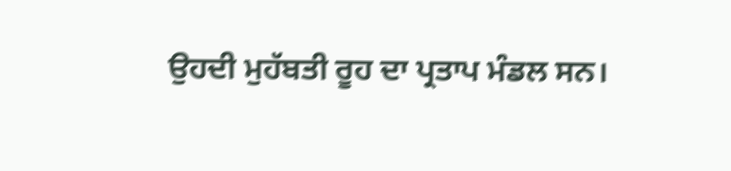ਉਹਦੀ ਮੁਹੱਬਤੀ ਰੂਹ ਦਾ ਪ੍ਰਤਾਪ ਮੰਡਲ ਸਨ।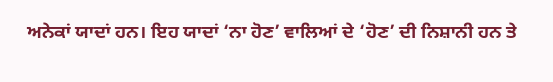ਅਨੇਕਾਂ ਯਾਦਾਂ ਹਨ। ਇਹ ਯਾਦਾਂ ‘ਨਾ ਹੋਣ’ ਵਾਲਿਆਂ ਦੇ ‘ਹੋਣ’ ਦੀ ਨਿਸ਼ਾਨੀ ਹਨ ਤੇ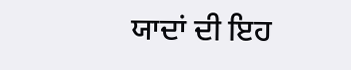ਯਾਦਾਂ ਦੀ ਇਹ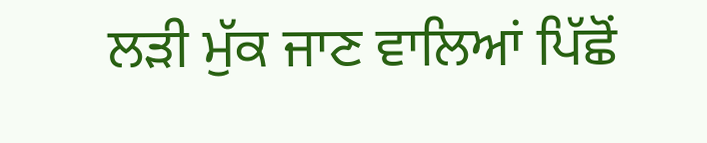ਲੜੀ ਮੁੱਕ ਜਾਣ ਵਾਲਿਆਂ ਪਿੱਛੋਂ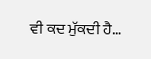ਵੀ ਕਦ ਮੁੱਕਦੀ ਹੈ…